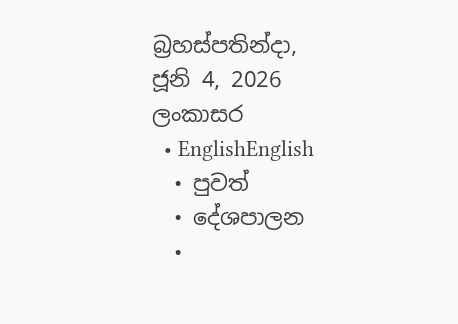බ්‍රහස්පතින්දා, ජූනි 4, 2026
ලංකාසර
  • EnglishEnglish
  • පුවත්
  • දේශපාලන
  •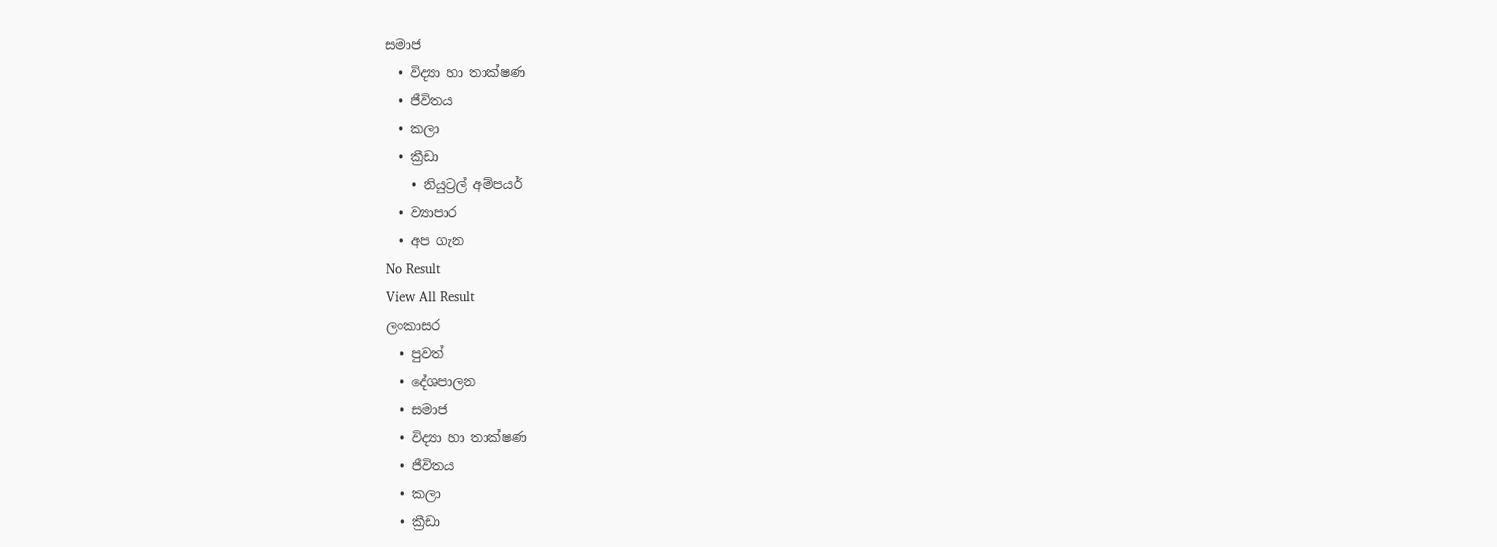සමාජ
  • විද්‍යා හා තාක්ෂණ
  • ජීවිතය
  • කලා
  • ක්‍රීඩා
    • නියුට්‍රල් අම්පයර්
  • ව්‍යාපාර
  • අප ගැන
No Result
View All Result
ලංකාසර
  • පුවත්
  • දේශපාලන
  • සමාජ
  • විද්‍යා හා තාක්ෂණ
  • ජීවිතය
  • කලා
  • ක්‍රීඩා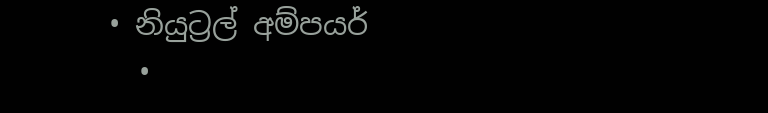• නියුට්‍රල් අම්පයර්
  •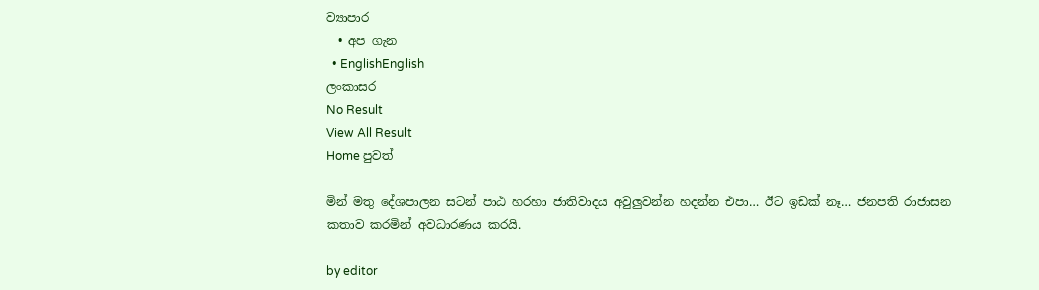ව්‍යාපාර
  • අප ගැන
  • EnglishEnglish
ලංකාසර
No Result
View All Result
Home පුවත්

මින් මතු දේශපාලන සටන් පාඨ හරහා ජාතිවාදය අවුලුවන්න හදන්න එපා… ඊට ඉඩක් නෑ… ජනපති රාජාසන කතාව කරමින් අවධාරණය කරයි.

by editor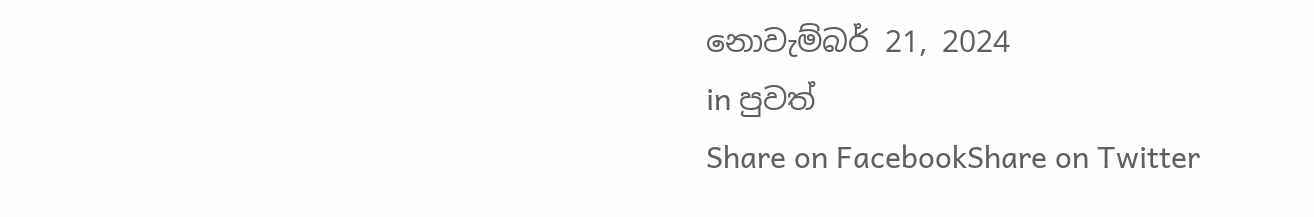නොවැම්බර් 21, 2024
in පුවත්
Share on FacebookShare on Twitter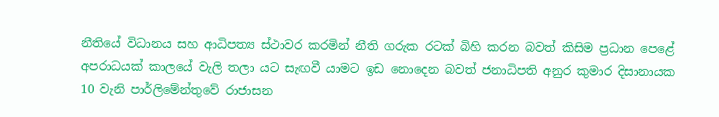නීතියේ විධානය සහ ආධිපත්‍ය ස්ථාවර කරමින් නීති ගරුක රටක් බිහි කරන බවත් කිසිම ප්‍රධාන පෙළේ අපරාධයක් කාලයේ වැලි තලා යට සැඟවී යාමට ඉඩ නොදෙන බවත් ජනාධිපති අනුර කුමාර දිසානායක 10 වැනි පාර්ලිමේන්තුවේ රාජාසන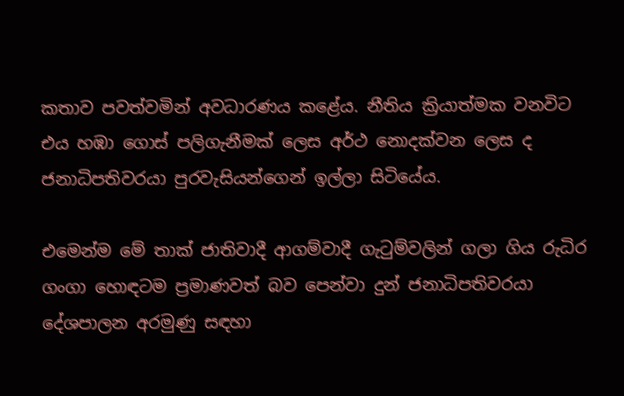කතාව පවත්වමින් අවධාරණය කළේය. නීතිය ක්‍රියාත්මක වනවිට එය හඹා ගොස් පලිගැනීමක් ලෙස අර්ථ නොදක්වන ලෙස ද ජනාධිපතිවරයා පුරවැසියන්ගෙන් ඉල්ලා සිටියේය.

එමෙන්ම මේ තාක් ජාතිවාදී ආගම්වාදී ගැටුම්වලින් ගලා ගිය රුධිර ගංගා හොඳටම ප්‍රමාණවත් බව පෙන්වා දුන් ජනාධිපතිවරයා දේශපාලන අරමුණු සඳහා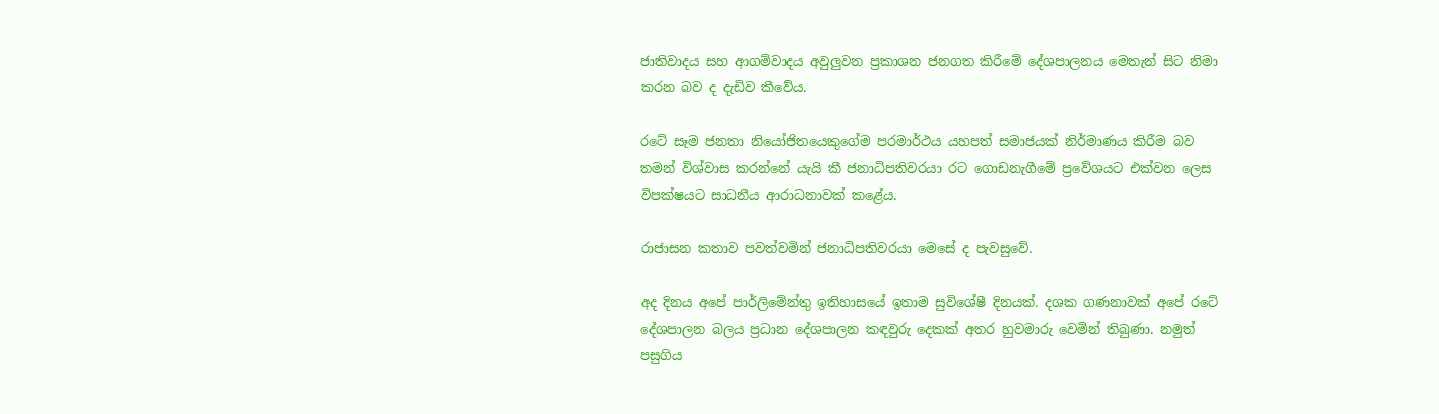ජාතිවාදය සහ ආගම්වාදය අවුලුවන ප්‍රකාශන ජනගත කිරීමේ දේශපාලනය මෙතැන් සිට නිමා කරන බව ද දැඩිව කීවේය.

රටේ සෑම ජනතා නියෝජිතයෙකුගේම පරමාර්ථය යහපත් සමාජයක් නිර්මාණය කිරීම බව තමන් විශ්වාස කරන්නේ යැයි කී ජනාධිපතිවරයා රට ගොඩනැගීමේ ප්‍රවේශයට එක්වන ලෙස විපක්ෂයට සාධනීය ආරාධනාවක් කළේය.

රාජාසන කතාව පවත්වමින් ජනාධිපතිවරයා මෙසේ ද පැවසුවේ.

අද දිනය අපේ පාර්ලිමේන්තු ඉතිහාසයේ ඉතාම සුවිශේෂී දිනයක්. දශක ගණනාවක් අපේ රටේ දේශපාලන බලය ප්‍රධාන දේශපාලන කඳවුරු දෙකක් අතර හුවමාරු වෙමින් තිබුණා. නමුත් පසුගිය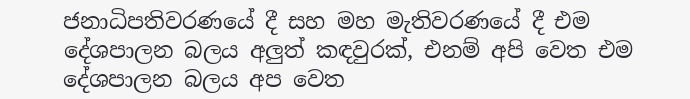ජනාධිපතිවරණයේ දී සහ මහ මැතිවරණයේ දී එම දේශපාලන බලය අලුත් කඳවුරක්, එනම් අපි වෙත එම දේශපාලන බලය අප වෙත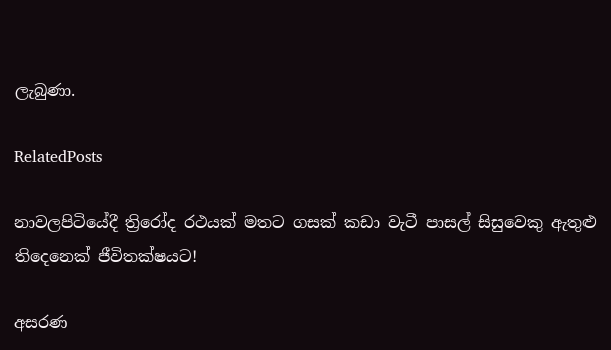ලැබුණා.

RelatedPosts

නාවලපිටියේදී ත්‍රිරෝද රථයක් මතට ගසක් කඩා වැටී පාසල් සිසුවෙකු ඇතුළු තිදෙනෙක් ජීවිතක්ෂයට!

අසරණ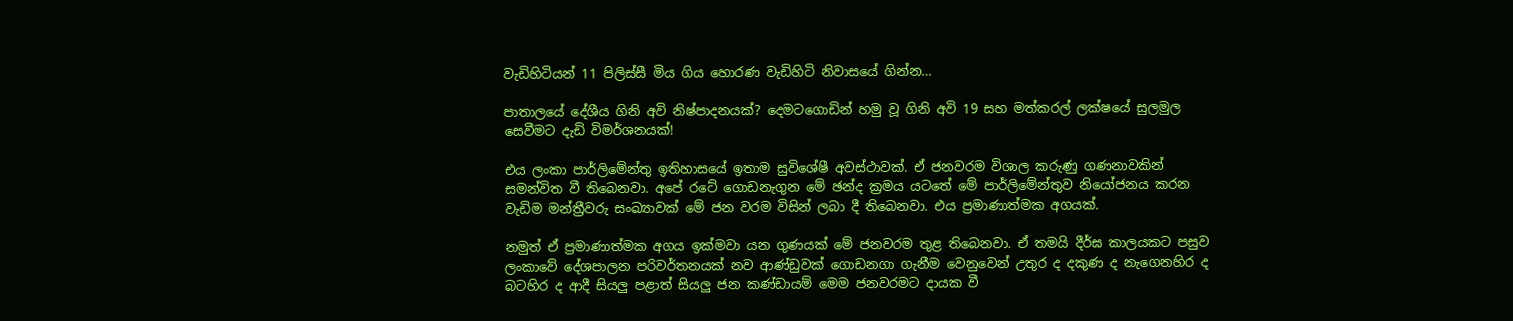වැඩිහිටියන් 11 පිලිස්සී මිය ගිය හොරණ වැඩිහිටි නිවාසයේ ගින්න…

පාතාලයේ දේශීය ගිනි අවි නිෂ්පාදනයක්? දෙමටගොඩින් හමු වූ ගිනි අවි 19 සහ මත්කරල් ලක්ෂයේ සුලමුල සෙවීමට දැඩි විමර්ශනයක්!

එය ලංකා පාර්ලිමේන්තු ඉතිහාසයේ ඉතාම සුවිශේෂී අවස්ථාවක්. ඒ ජනවරම විශාල කරුණු ගණනාවකින් සමන්විත වී තිබෙනවා. අපේ රටේ ගොඩනැගුන මේ ඡන්ද ක්‍රමය යටතේ මේ පාර්ලිමේන්තුව නියෝජනය කරන වැඩිම මන්ත්‍රීවරු සංඛ්‍යාවක් මේ ජන වරම විසින් ලබා දී තිබෙනවා. එය ප්‍රමාණාත්මක අගයක්.

නමුත් ඒ ප්‍රමාණාත්මක අගය ඉක්මවා යන ගුණයක් මේ ජනවරම තුළ තිබෙනවා. ඒ තමයි දීර්ඝ කාලයකට පසුව ලංකාවේ දේශපාලන පරිවර්තනයක් නව ආණ්ඩුවක් ගොඩනගා ගැනීම වෙනුවෙන් උතුර ද දකුණ ද නැගෙනහිර ද බටහිර ද ආදී සියලු පළාත් සියලු ජන කණ්ඩායම් මෙම ජනවරමට දායක වී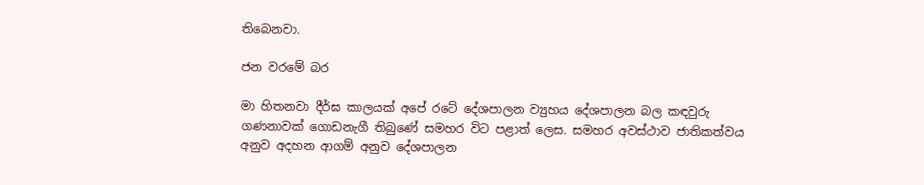තිබෙනවා.

ජන වරමේ බර

මා හිතනවා දීර්ඝ කාලයක් අපේ රටේ දේශපාලන ව්‍යුහය දේශපාලන බල කඳවුරු ගණනාවක් ගොඩනැගී තිබුණේ සමහර විට පළාත් ලෙස. සමහර අවස්ථාව ජාතිකත්වය අනුව අදහන ආගම් අනුව දේශපාලන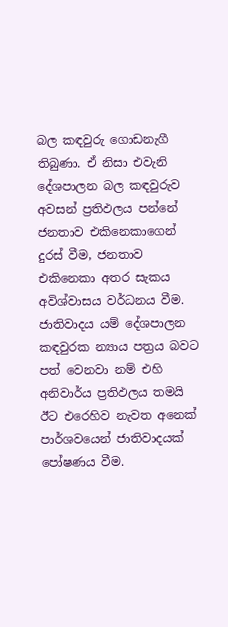බල කඳවුරු ගොඩනැගී තිබුණා. ඒ නිසා එවැනි දේශපාලන බල කඳවුරුව අවසන් ප්‍රතිඵලය පන්නේ ජනතාව එකිනෙකාගෙන් දුරස් වීම, ජනතාව එකිනෙකා අතර සැකය අවිශ්වාසය වර්ධනය වීම. ජාතිවාදය යම් දේශපාලන කඳවුරක න්‍යාය පත්‍රය බවට පත් වෙනවා නම් එහි අනිවාර්ය ප්‍රතිඵලය තමයි ඊට එරෙහිව නැවත අනෙක් පාර්ශවයෙන් ජාතිවාදයක් පෝෂණය වීම.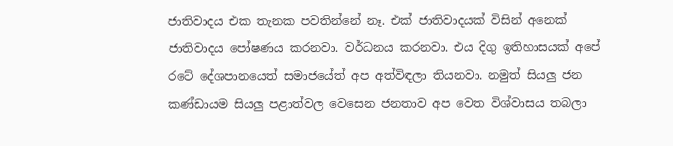ජාතිවාදය එක තැනක පවතින්නේ නෑ. එක් ජාතිවාදයක් විසින් අනෙක් ජාතිවාදය පෝෂණය කරනවා. වර්ධනය කරනවා. එය දිගු ඉතිහාසයක් අපේ රටේ දේශපානයෙත් සමාජයේත් අප අත්විඳලා තියනවා. නමුත් සියලු ජන කණ්ඩායම සියලු පළාත්වල වෙසෙන ජනතාව අප වෙත විශ්වාසය තබලා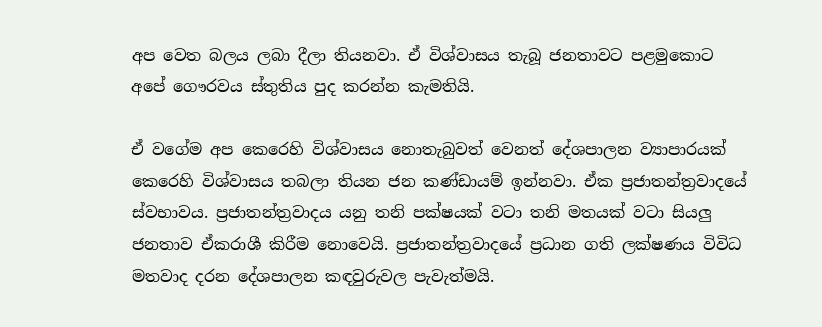අප වෙත බලය ලබා දීලා තියනවා. ඒ විශ්වාසය තැබූ ජනතාවට පළමුකොට අපේ ගෞරවය ස්තුතිය පුද කරන්න කැමතියි.

ඒ වගේම අප කෙරෙහි විශ්වාසය නොතැබුවත් වෙනත් දේශපාලන ව්‍යාපාරයක් කෙරෙහි විශ්වාසය තබලා තියන ජන කණ්ඩායම් ඉන්නවා. ඒක ප්‍රජාතන්ත්‍රවාදයේ ස්වභාවය. ප්‍රජාතන්ත්‍රවාදය යනු තනි පක්ෂයක් වටා තනි මතයක් වටා සියලු ජනතාව ඒකරාශී කිරීම නොවෙයි. ප්‍රජාතන්ත්‍රවාදයේ ප්‍රධාන ගති ලක්ෂණය විවිධ  මතවාද දරන දේශපාලන කඳවුරුවල පැවැත්මයි.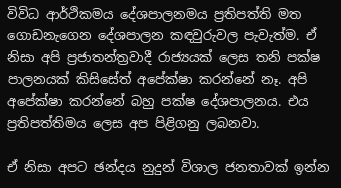විවිධ ආර්ථිකමය දේශපාලනමය ප්‍රතිපත්ති මත ගොඩනැගෙන දේශපාලන කඳවුරුවල පැවැත්ම. ඒ නිසා අපි ප්‍රජාතන්ත්‍රවාදී රාජ්‍යයක් ලෙස තනි පක්ෂ පාලනයක් කිසිසේත් අපේක්ෂා කරන්නේ නෑ. අපි අපේක්ෂා කරන්නේ බහු පක්ෂ දේශපාලනය. එය ප්‍රතිපත්තිමය ලෙස අප පිළිගනු ලබනවා.

ඒ නිසා අපට ඡන්දය නුදුන් විශාල ජනතාවක් ඉන්න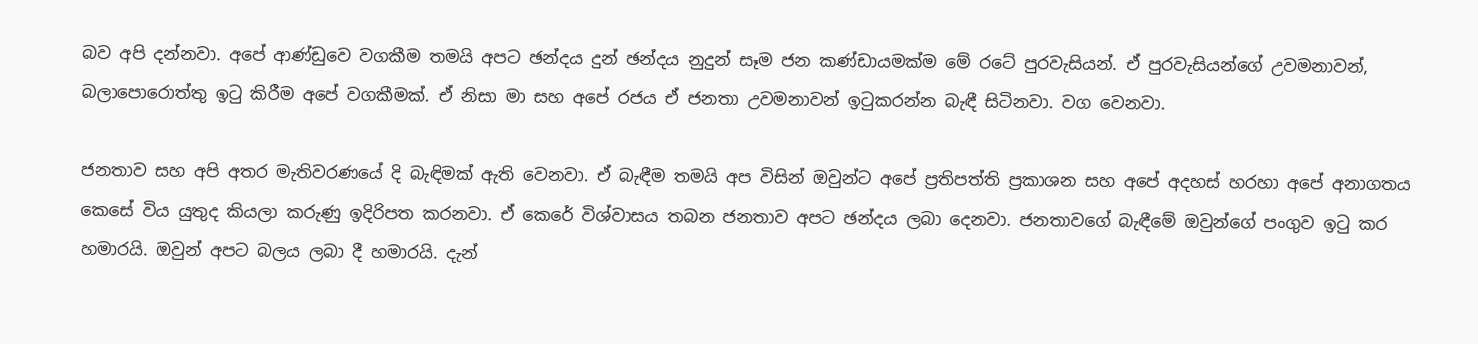බව අපි දන්නවා. අපේ ආණ්ඩුවෙ වගකීම තමයි අපට ඡන්දය දුන් ඡන්දය නුදුන් සෑම ජන කණ්ඩායමක්ම මේ රටේ පුරවැසියන්. ඒ පුරවැසියන්ගේ උවමනාවන්, බලාපොරොත්තු ඉටු කිරීම අපේ වගකීමක්. ඒ නිසා මා සහ අපේ රජය ඒ ජනතා උවමනාවන් ඉටුකරන්න බැඳී සිටිනවා. වග වෙනවා.

ජනතාව සහ අපි අතර මැතිවරණයේ දි බැඳිමක් ඇති වෙනවා. ඒ බැඳීම තමයි අප විසින් ඔවුන්ට අපේ ප්‍රතිපත්ති ප්‍රකාශන සහ අපේ අදහස් හරහා අපේ අනාගතය කෙසේ විය යුතුද කියලා කරුණු ඉදිරිපත කරනවා. ඒ කෙරේ විශ්වාසය තබන ජනතාව අපට ඡන්දය ලබා දෙනවා. ජනතාවගේ බැඳීමේ ඔවුන්ගේ පංගුව ඉටු කර හමාරයි. ඔවුන් අපට බලය ලබා දී හමාරයි. දැන්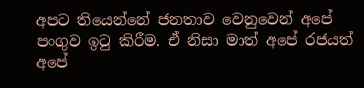අපට තියෙන්නේ ජනතාව වෙනුවෙන් අපේ පංගුව ඉටු කිරීම. ඒ නිසා මාත් අපේ රජයත් අපේ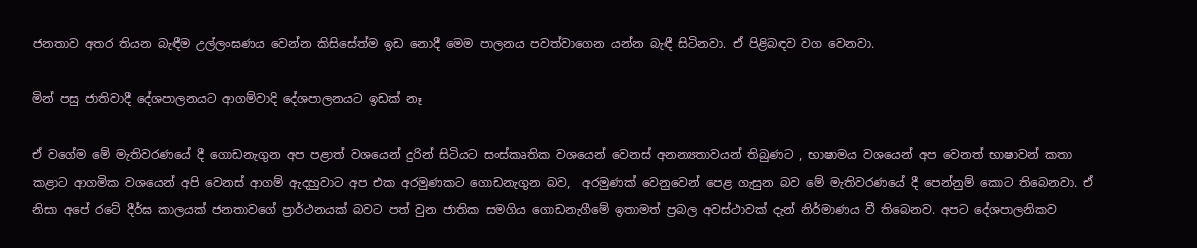ජනතාව අතර තියන බැඳීම උල්ලංඝණය වෙන්න කිසිසේත්ම ඉඩ නොදී මෙම පාලනය පවත්වාගෙන යන්න බැඳී සිටිනවා. ඒ පිළිබඳව වග වෙනවා.

මින් පසු ජාතිවාදී දේශපාලනයට ආගම්වාදි දේශපාලනයට ඉඩක් නෑ

ඒ වගේම මේ මැතිවරණයේ දී ගොඩනැගුන අප පළාත් වශයෙන් දුරින් සිටියට සංස්කෘතික වශයෙන් වෙනස් අනන්‍යතාවයන් තිබුණට , භාෂාමය වශයෙන් අප වෙනත් භාෂාවන් කතා කළාට ආගමික වශයෙන් අපි වෙනස් ආගම් ඇදහුවාට අප එක අරමුණකට ගොඩනැගුන බව,  අරමුණක් වෙනුවෙන් පෙළ ගැසුන බව මේ මැතිවරණයේ දී පෙන්නුම් කොට තිබෙනවා. ඒ නිසා අපේ රටේ දීර්ඝ කාලයක් ජනතාවගේ ප්‍රාර්ථනයක් බවට පත් වුන ජාතික සමගිය ගොඩනැගීමේ ඉතාමත් ප්‍රබල අවස්ථාවක් දැන් නිර්මාණය වී තිබෙනව. අපට දේශපාලනිකව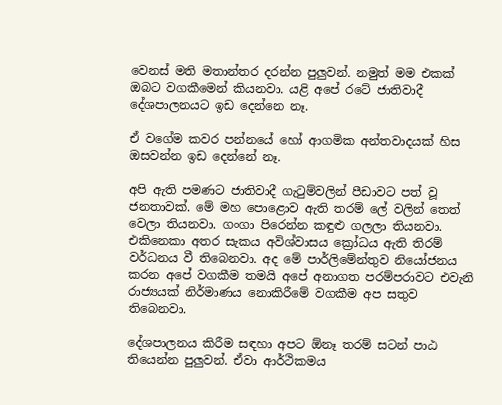වෙනස් මති මතාන්තර දරන්න පුලුවන්. නමුත් මම එකක් ඔබට වගකීමෙන් කියනවා. යළි අපේ රටේ ජාතිවාදී දේශපාලනයට ඉඩ දෙන්නෙ නෑ.

ඒ වගේම කවර පන්නයේ හෝ ආගමික අන්තවාදයක් හිස ඔසවන්න ඉඩ දෙන්නේ නෑ.

අපි ඇති පමණට ජාතිවාදී ගැටුම්වලින් පීඩාවට පත් වූ ජනතාවක්. මේ මහ පොළොව ඇති තරම් ලේ වලින් තෙත් වෙලා තියනවා. ගංගා පිරෙන්න කඳුළු ගලලා තියනවා. එකිනෙකා අතර සැකය අවිශ්වාසය ක්‍රෝධය ඇති තිරම් වර්ධනය වී තිබෙනවා. අද මේ පාර්ලිමේන්තුව නියෝජනය කරන අපේ වගකීම තමයි අපේ අනාගත පරම්පරාවට එවැනි රාජ්‍යයක් නිර්මාණය නොකිරීමේ වගකීම අප සතුව තිබෙනවා.

දේශපාලනය කිරීම සඳහා අපට ඕනෑ තරම් සටන් පාඨ තියෙන්න පුලුවන්. ඒවා ආර්ථිකමය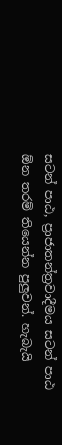සටන් පාඨ, ප්‍රාජාතන්ත්‍රවාදීමය සටන් පාඨ ඕන තරම් තියෙන්න පුලුවන්. හැබැයි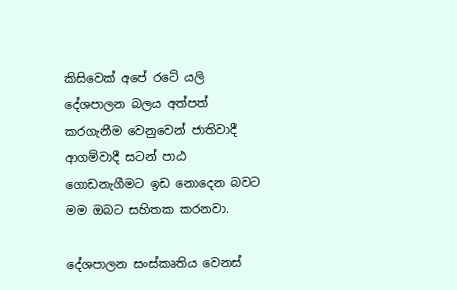කිසිවෙක් අපේ රටේ යලි දේශපාලන බලය අත්පත් කරගැනීම වෙනුවෙන් ජාතිවාදී ආගම්වාදී සටන් පාඨ ගොඩනැගීමට ඉඩ නොදෙන බවට මම ඔබට සහිතක කරනවා.

දේශපාලන සංස්කෘතිය වෙනස්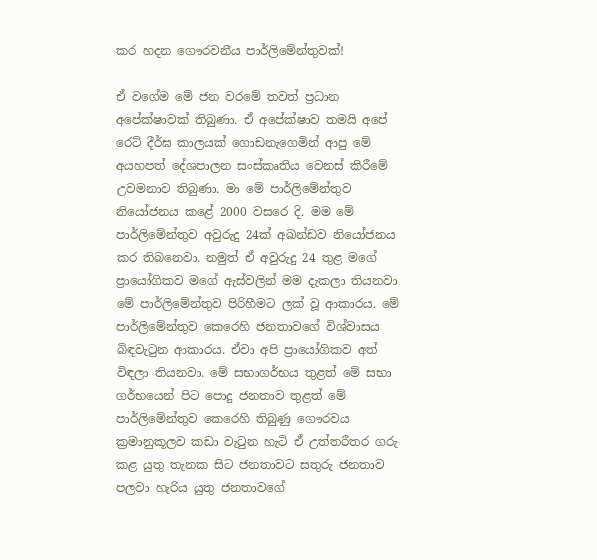කර හදන ගෞරවනීය පාර්ලිමේන්තුවක්!

ඒ වගේම මේ ජන වරමේ තවත් ප්‍රධාන අපේක්ෂාවක් තිබුණා. ඒ අපේක්ෂාව තමයි අපේ රෙට් දීර්ඝ කාලයක් ගොඩනැගෙමින් ආපු මේ අයහපත් දේශපාලන සංස්කෘතිය වෙනස් කිරීමේ උවමනාව තිබුණා. මා මේ පාර්ලිමේන්තුව නියෝජනය කළේ 2000 වසරෙ දි. මම මේ පාර්ලිමේන්තුව අවුරුදු 24ක් අඛන්ඩව නියෝජනය කර තිබනෙවා. නමුත් ඒ අවුරුදු 24 තුළ මගේ ප්‍රායෝගිකව මගේ ඇස්වලින් මම දැකලා තියනවා මේ පාර්ලිමේන්තුව පිරිහීමට ලක් වූ ආකාරය. මේ පාර්ලිමේන්තුව කෙරෙහි ජනතාවගේ විශ්වාසය බිඳවැටුන ආකාරය. ඒවා අපි ප්‍රායෝගිකව අත් විඳලා තියනවා. මේ සභාගර්භය තුළත් මේ සභා ගර්භයෙන් පිට පොදු ජනතාව තුළත් මේ පාර්ලිමේන්තුව කෙරෙහි තිබුණු ගෞරවය ක්‍රමානුකූලව කඩා වැටුන හැටි ඒ උත්තරීතර ගරු කළ යුතු තැනක සිට ජනතාවට සතුරු ජනතාව පලවා හැරිය යුතු ජනතාවගේ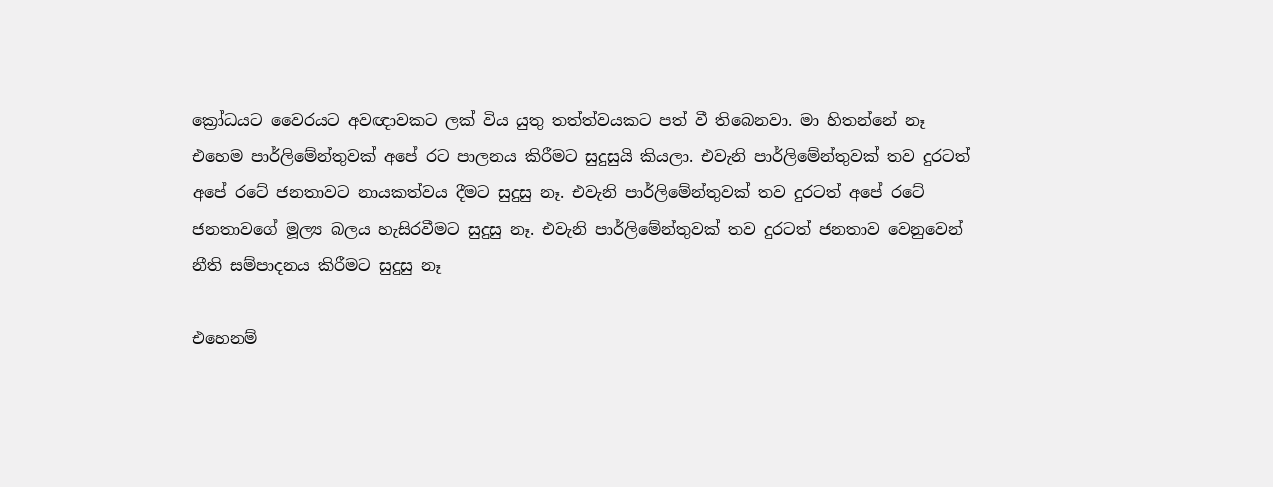ක්‍රෝධයට වෛරයට අවඥාවකට ලක් විය යුතු තත්ත්වයකට පත් වී තිබෙනවා. මා හිතන්නේ නෑ එහෙම පාර්ලිමේන්තුවක් අපේ රට පාලනය කිරීමට සුදුසුයි කියලා. එවැනි පාර්ලිමේන්තුවක් තව දුරටත් අපේ රටේ ජනතාවට නායකත්වය දීමට සුදුසු නෑ. එවැනි පාර්ලිමේන්තුවක් තව දුරටත් අපේ රටේ ජනතාවගේ මූල්‍ය බලය හැසිරවීමට සුදුසු නෑ. එවැනි පාර්ලිමේන්තුවක් තව දුරටත් ජනතාව වෙනුවෙන් නීති සම්පාදනය කිරීමට සුදුසු නෑ

එහෙනම්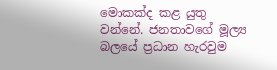මොකක්ද කළ යුතු වන්නේ. ජනතාවගේ මූල්‍ය බලයේ ප්‍රධාන හැරවුම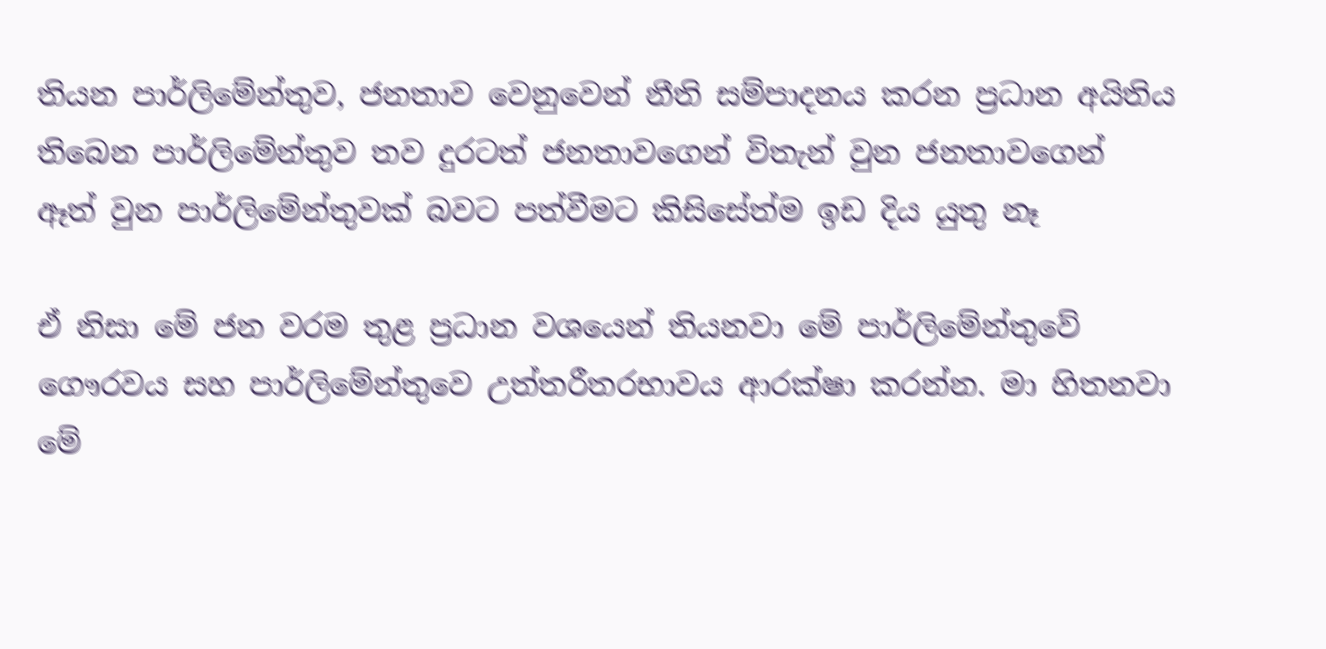තියන පාර්ලිමේන්තුව, ජනතාව වෙනුවෙන් නීති සම්පාදනය කරන ප්‍රධාන අයිතිය තිබෙන පාර්ලිමේන්තුව තව දුරටත් ජනතාවගෙන් විතැන් වුන ජනතාවගෙන් ඈත් වුන පාර්ලිමේන්තුවක් බවට පත්වීමට කිසිසේත්ම ඉඩ දිය යුතු නෑ

ඒ නිසා මේ ජන වරම තුළ ප්‍රධාන වශයෙන් තියනවා මේ පාර්ලිමේන්තුවේ ගෞරවය සහ පාර්ලිමේන්තුවෙ උත්තරීතරභාවය ආරක්ෂා කරන්න. මා හිතනවා මේ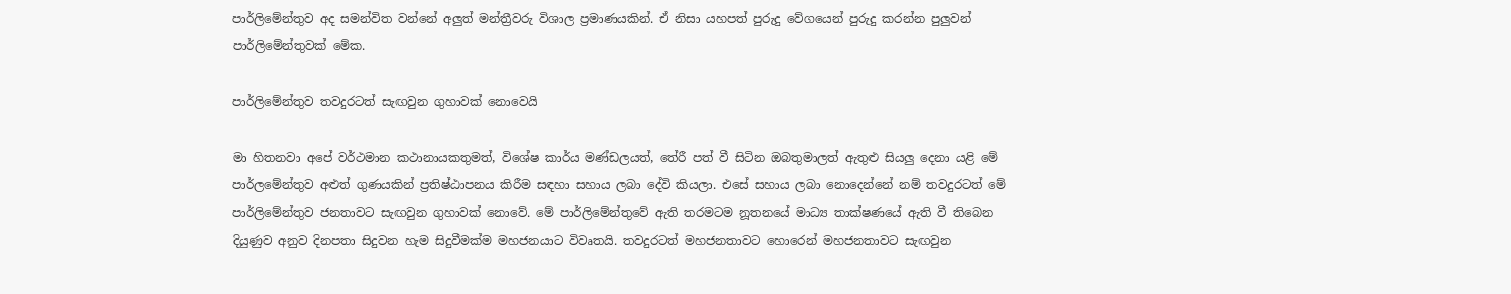පාර්ලිමේන්තුව අද සමන්විත වන්නේ අලුත් මන්ත්‍රීවරු විශාල ප්‍රමාණයකින්. ඒ නිසා යහපත් පුරුදු වේගයෙන් පුරුදු කරන්න පුලුවන් පාර්ලිමේන්තුවක් මේක.

පාර්ලිමේන්තුව තවදුරටත් සැඟවුන ගුහාවක් නොවෙයි

මා හිතනවා අපේ වර්ථමාන කථානායකතුමත්, විශේෂ කාර්ය මණ්ඩලයත්, තේරී පත් වී සිටින ඔබතුමාලත් ඇතුළු සියලු දෙනා යළි මේ පාර්ලමේන්තුව අළුත් ගුණයකින් ප්‍රතිෂ්ඨාපනය කිරීම සඳහා සහාය ලබා දේවි කියලා. එසේ සහාය ලබා නොදෙන්නේ නම් තවදුරටත් මේ පාර්ලිමේන්තුව ජනතාවට සැඟවුන ගුහාවක් නොවේ. මේ පාර්ලිමේන්තුවේ ඇති තරමටම නූතනයේ මාධ්‍ය තාක්ෂණයේ ඇති වී තිබෙන දියුණුව අනුව දිනපතා සිදුවන හැම සිදුවීමක්ම මහජනයාට විවෘතයි. තවදුරටත් මහජනතාවට හොරෙන් මහජනතාවට සැඟවුන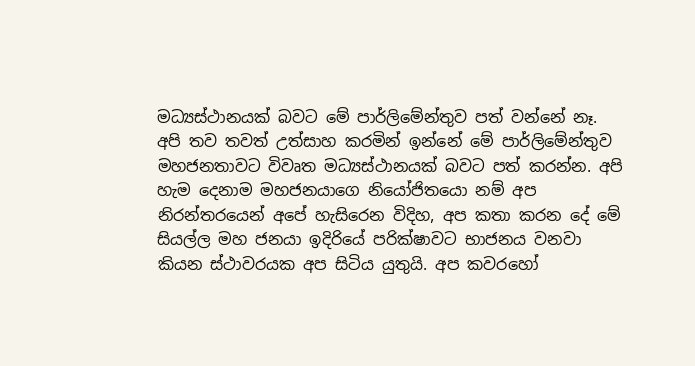මධ්‍යස්ථානයක් බවට මේ පාර්ලිමේන්තුව පත් වන්නේ නෑ. අපි තව තවත් උත්සාහ කරමින් ඉන්නේ මේ පාර්ලිමේන්තුව මහජනතාවට විවෘත මධ්‍යස්ථානයක් බවට පත් කරන්න. අපි හැම දෙනාම මහජනයාගෙ නියෝජිතයො නම් අප නිරන්තරයෙන් අපේ හැසිරෙන විදිහ, අප කතා කරන දේ මේ සියල්ල මහ ජනයා ඉදිරියේ පරික්ෂාවට භාජනය වනවා කියන ස්ථාවරයක අප සිටිය යුතුයි. අප කවරහෝ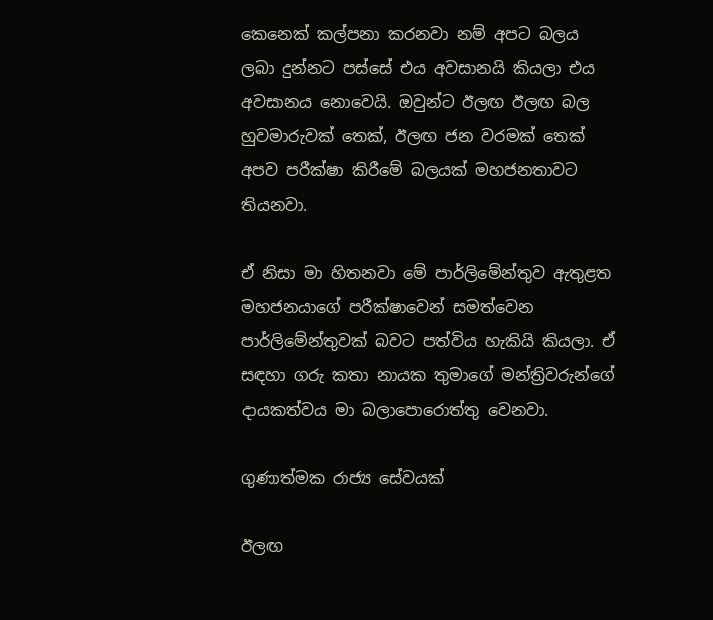කෙනෙක් කල්පනා කරනවා නම් අපට බලය ලබා දුන්නට පස්සේ එය අවසානයි කියලා එය අවසානය නොවෙයි. ඔවුන්ට ඊලඟ ඊලඟ බල හුවමාරුවක් තෙක්, ඊලඟ ජන වරමක් තෙක් අපව පරීක්ෂා කිරීමේ බලයක් මහජනතාවට තියනවා.

ඒ නිසා මා හිතනවා මේ පාර්ලිමේන්තුව ඇතුළත මහජනයාගේ පරීක්ෂාවෙන් සමත්වෙන පාර්ලිමේන්තුවක් බවට පත්විය හැකියි කියලා. ඒ සඳහා ගරු කතා නායක තුමාගේ මන්ත්‍රිවරුන්ගේ දායකත්වය මා බලාපොරොත්තු වෙනවා.

ගුණාත්මක රාජ්‍ය සේවයක්

ඊලඟ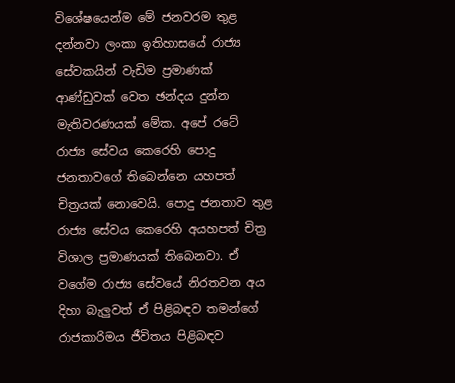විශේෂයෙන්ම මේ ජනවරම තුළ දන්නවා ලංකා ඉතිහාසයේ රාජ්‍ය සේවකයින් වැඩිම ප්‍රමාණක් ආණ්ඩුවක් වෙත ඡන්දය දුන්න මැතිවරණයක් මේක. අපේ රටේ රාජ්‍ය සේවය කෙරෙහි පොදු ජනතාවගේ තිබෙන්නෙ යහපත් චිත්‍රයක් නොවෙයි. පොදු ජනතාව තුළ රාජ්‍ය සේවය කෙරෙහි අයහපත් චිත්‍ර විශාල ප්‍රමාණයක් තිබෙනවා. ඒ වගේම රාජ්‍ය සේවයේ නිරතවන අය දිහා බැලුවත් ඒ පිළිබඳව තමන්ගේ රාජකාරිමය ජීවිතය පිළිබඳව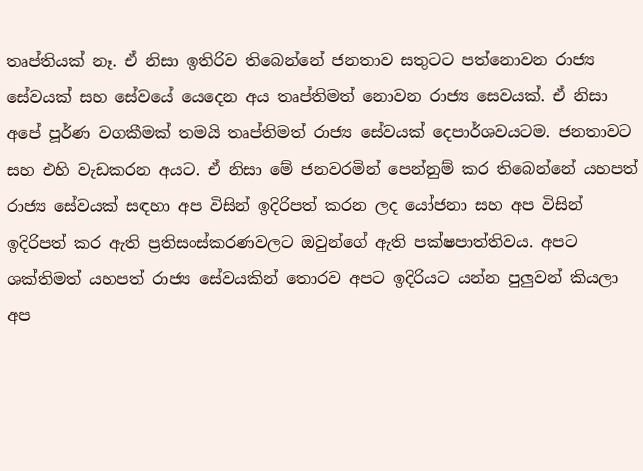තෘප්තියක් නෑ. ඒ නිසා ඉතිරිව තිබෙන්නේ ජනතාව සතුටට පත්නොවන රාජ්‍ය සේවයක් සහ සේවයේ යෙදෙන අය තෘප්තිමත් නොවන රාජ්‍ය සෙවයක්. ඒ නිසා අපේ පූර්ණ වගකීමක් තමයි තෘප්තිමත් රාජ්‍ය සේවයක් දෙපාර්ශවයටම. ජනතාවට සහ එහි වැඩකරන අයට. ඒ නිසා මේ ජනවරමින් පෙන්නුම් කර තිබෙන්නේ යහපත් රාජ්‍ය සේවයක් සඳහා අප විසින් ඉදිරිපත් කරන ලද යෝජනා සහ අප විසින් ඉදිරිපත් කර ඇති ප්‍රතිසංස්කරණවලට ඔවුන්ගේ ඇති පක්ෂපාත්තිවය. අපට ශක්තිමත් යහපත් රාජ්‍ය සේවයකින් තොරව අපට ඉදිරියට යන්න පුලුවන් කියලා අප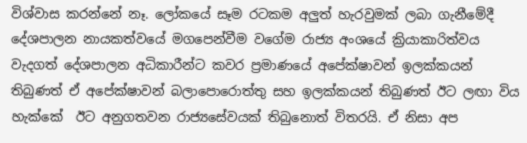විශ්වාස කරන්නේ නෑ. ලෝකයේ සෑම රටකම අලුත් හැරවුමක් ලබා ගැනීමේදී දේශපාලන නායකත්වයේ මගපෙන්වීම වගේම රාජ්‍ය අංශයේ ක්‍රියාකාරිත්වය වැදගත් දේශපාලන අධිකාරීන්ට කවර ප්‍රමාණයේ අපේක්ෂාවන් ඉලක්කයන් තිබුණත් ඒ අපේක්ෂාවන් බලාපොරොත්තු සහ ඉලක්කයන් තිබුණත් ඊට ලඟා විය හැක්කේ  ඊට අනුගතවන රාජ්‍යසේවයක් තිබුනොත් විතරයි. ඒ නිසා අප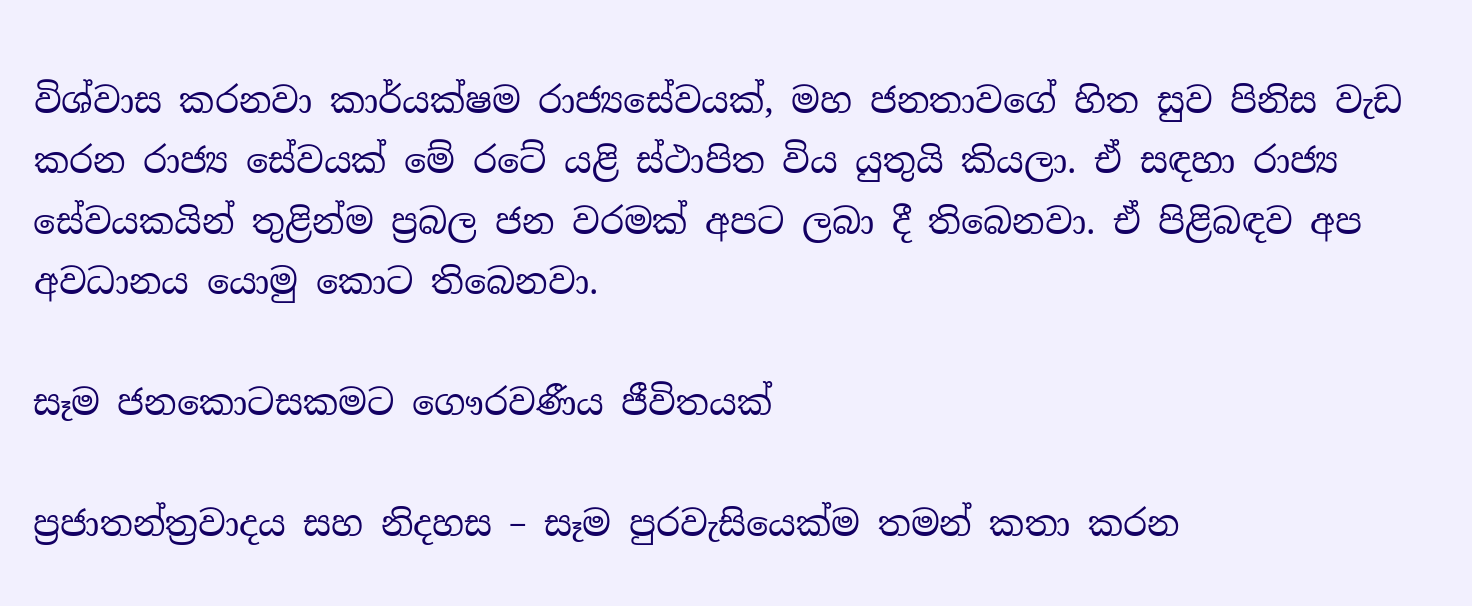විශ්වාස කරනවා කාර්යක්ෂම රාජ්‍යසේවයක්, මහ ජනතාවගේ හිත සුව පිනිස වැඩ කරන රාජ්‍ය සේවයක් මේ රටේ යළි ස්ථාපිත විය යුතුයි කියලා. ඒ සඳහා රාජ්‍ය සේවයකයින් තුළින්ම ප්‍රබල ජන වරමක් අපට ලබා දී තිබෙනවා. ඒ පිළිබඳව අප අවධානය යොමු කොට තිබෙනවා.

සෑම ජනකොටසකමට ගෞරවණීය ජීවිතයක්

ප්‍රජාතන්ත්‍රවාදය සහ නිදහස – සෑම පුරවැසියෙක්ම තමන් කතා කරන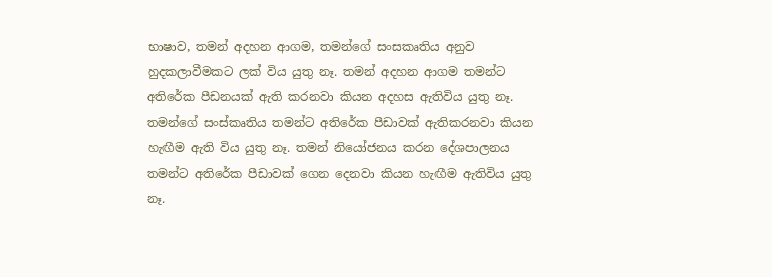භාෂාව, තමන් අදහන ආගම, තමන්ගේ සංසකෘතිය අනුව හුදකලාවීමකට ලක් විය යුතු නෑ. තමන් අදහන ආගම තමන්ට අතිරේක පීඩනයක් ඇති කරනවා කියන අදහස ඇතිවිය යුතු නෑ. තමන්ගේ සංස්කෘතිය තමන්ට අතිරේක පීඩාවක් ඇතිකරනවා කියන හැඟීම ඇති විය යුතු නෑ. තමන් නියෝජනය කරන දේශපාලනය තමන්ට අතිරේක පීඩාවක් ගෙන දෙනවා කියන හැඟීම ඇතිවිය යුතු නෑ.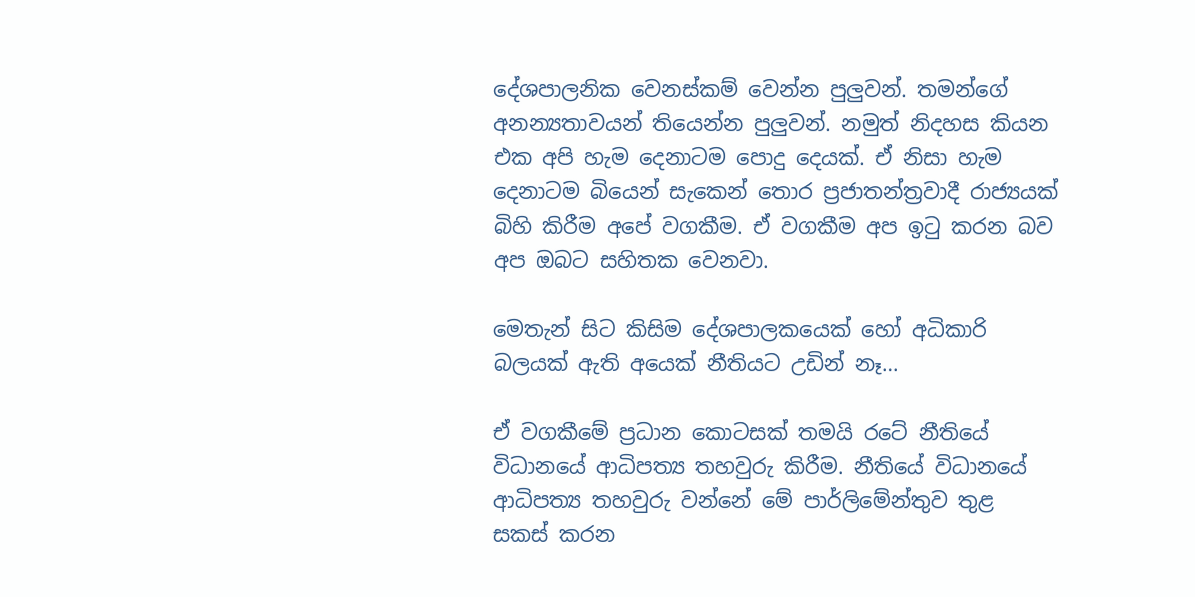දේශපාලනික වෙනස්කම් වෙන්න පුලුවන්. තමන්ගේ අනන්‍යතාවයන් තියෙන්න පුලුවන්. නමුත් නිදහස කියන එක අපි හැම දෙනාටම පොදු දෙයක්. ඒ නිසා හැම දෙනාටම බියෙන් සැකෙන් තොර ප්‍රජාතන්ත්‍රවාදී රාජ්‍යයක් බිහි කිරීම අපේ වගකීම. ඒ වගකීම අප ඉටු කරන බව අප ඔබට සහිතක වෙනවා.

මෙතැන් සිට කිසිම දේශපාලකයෙක් හෝ අධිකාරි බලයක් ඇති අයෙක් නීතියට උඩින් නෑ…

ඒ වගකීමේ ප්‍රධාන කොටසක් තමයි රටේ නීතියේ විධානයේ ආධිපත්‍ය තහවුරු කිරීම. නීතියේ විධානයේ ආධිපත්‍ය තහවුරු වන්නේ මේ පාර්ලිමේන්තුව තුළ සකස් කරන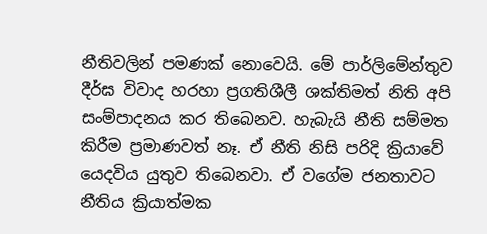නීතිවලින් පමණක් නොවෙයි. මේ පාර්ලිමේන්තුව දීර්ඝ විවාද හරහා ප්‍රගතිශීලී ශක්තිමත් නිති අපි සංම්පාදනය කර තිබෙනව. හැබැයි නීති සම්මත කිරීම ප්‍රමාණවත් නෑ. ඒ නීති නිසි පරිදි ක්‍රියාවේ යෙදවිය යුතුව තිබෙනවා. ඒ වගේම ජනතාවට නීතිය ක්‍රියාත්මක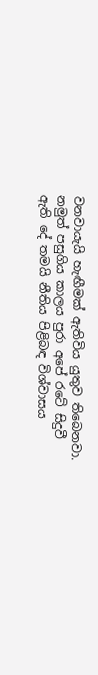වනවායැයි හැඟීමක් ඇතිවිය යුතුව තිබෙනවා. නමුත් පසුගිය කාලය පුරා අපේ රටේ සිදුවී ඇති දේ තමයි නීතිය පිළිබඳ විශ්වාසය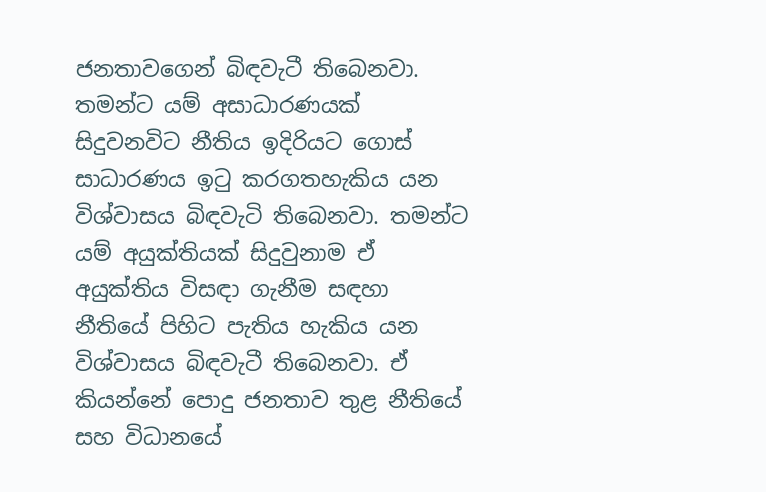ජනතාවගෙන් බිඳවැටී තිබෙනවා. තමන්ට යම් අසාධාරණයක් සිදුවනවිට නීතිය ඉදිරියට ගොස් සාධාරණය ඉටු කරගතහැකිය යන විශ්වාසය බිඳවැටි තිබෙනවා. තමන්ට යම් අයුක්තියක් සිදුවුනාම ඒ අයුක්තිය විසඳා ගැනීම සඳහා නීතියේ පිහිට පැතිය හැකිය යන විශ්වාසය බිඳවැටී තිබෙනවා. ඒ කියන්නේ පොදු ජනතාව තුළ නීතියේ සහ විධානයේ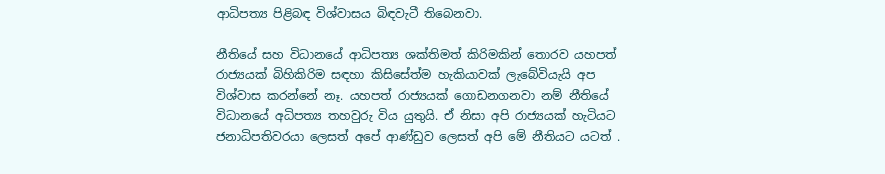ආධිපත්‍ය පිළිබඳ විශ්වාසය බිඳවැටී තිබෙනවා.

නීතියේ සහ විධානයේ ආධිපත්‍ය ශක්තිමත් කිරිමකින් තොරව යහපත් රාජ්‍යයක් බිහිකිරිම සඳහා කිසිසේත්ම හැකියාවක් ලැබේවියැයි අප විශ්වාස කරන්නේ නෑ. යහපත් රාජ්‍යයක් ගොඩනගනවා නම් නීතියේ විධානයේ අධිපත්‍ය තහවුරු විය යුතුයි. ඒ නිසා අපි රාජ්‍යයක් හැටියට ජනාධිපතිවරයා ලෙසත් අපේ ආණ්ඩුව ලෙසත් අපි මේ නීතියට යටත් .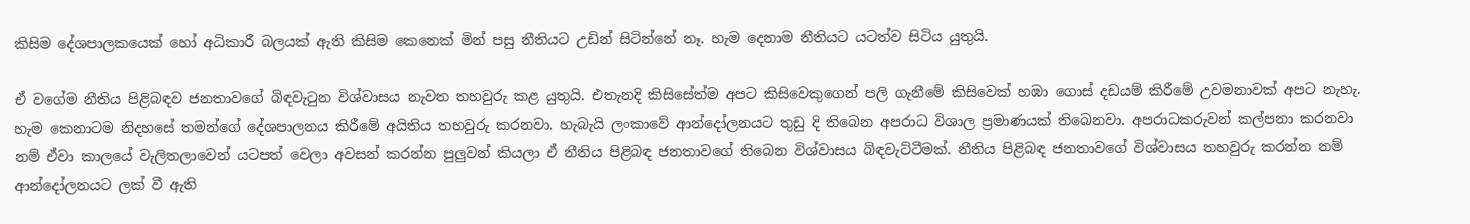කිසිම දේශපාලකයෙක් හෝ අධිකාරී බලයක් ඇති කිසිම කෙනෙක් මින් පසු නීතියට උඩින් සිටින්නේ නෑ. හැම දෙනාම නීතියට යටත්ව සිටිය යුතුයි.

ඒ වගේම නීතිය පිළිබඳව ජනතාවගේ බිඳවැටුන විශ්වාසය නැවත තහවුරු කළ යුතුයි. එතැනදි කිසිසේත්ම අපට කිසිවෙකුගෙන් පලි ගැනීමේ කිසිවෙක් හඹා ගොස් දඩයම් කිරීමේ උවමනාවක් අපට නැහැ. හැම කෙනාටම නිදහසේ තමන්ගේ දේශපාලනය කිරීමේ අයිතිය තහවුරු කරනවා. හැබැයි ලංකාවේ ආන්දෝලනයට තුඩු දි තිබෙන අපරාධ විශාල ප්‍රමාණයක් තිබෙනවා. අපරාධකරුවන් කල්පනා කරනවා නම් ඒවා කාලයේ වැලිතලාවෙන් යටපත් වෙලා අවසන් කරන්න පුලුවන් කියලා ඒ නීතිය පිළිබඳ ජනතාවගේ තිබෙන විශ්වාසය බිඳවැට්ටීමක්. නීතිය පිළිබඳ ජනතාවගේ විශ්වාසය තහවුරු කරන්න නම් ආන්දෝලනයට ලක් වී ඇති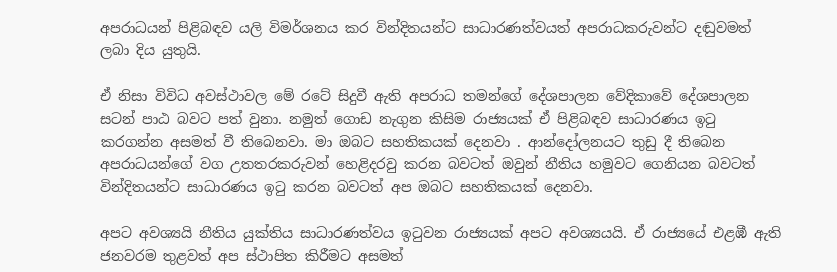අපරාධයන් පිළිබඳව යලි විමර්ශනය කර වින්දිතයන්ට සාධාරණත්වයත් අපරාධකරුවන්ට දඬුවමත් ලබා දිය යුතුයි.

ඒ නිසා විවිධ අවස්ථාවල මේ රටේ සිදුවී ඇති අපරාධ තමන්ගේ දේශපාලන වේදිකාවේ දේශපාලන සටන් පාඨ බවට පත් වුනා. නමුත් ගොඩ නැගුන කිසිම රාජ්‍යයක් ඒ පිළිබඳව සාධාරණය ඉටු කරගන්න අසමත් වී තිබෙනවා. මා ඔබට සහතිකයක් දෙනවා . ආන්දෝලනයට තුඩු දී තිබෙන අපරාධයන්ගේ වග උතතරකරුවන් හෙළිදරවු කරන බවටත් ඔවුන් නීතිය හමුවට ගෙනියන බවටත් වින්දිතයන්ට සාධාරණය ඉටු කරන බවටත් අප ඔබට සහතිකයක් දෙනවා.

අපට අවශ්‍යයි නීතිය යුක්තිය සාධාරණත්වය ඉටුවන රාජ්‍යයක් අපට අවශ්‍යයයි. ඒ රාජ්‍යයේ එළඹී ඇති ජනවරම තුළවත් අප ස්ථාපිත කිරීමට අසමත්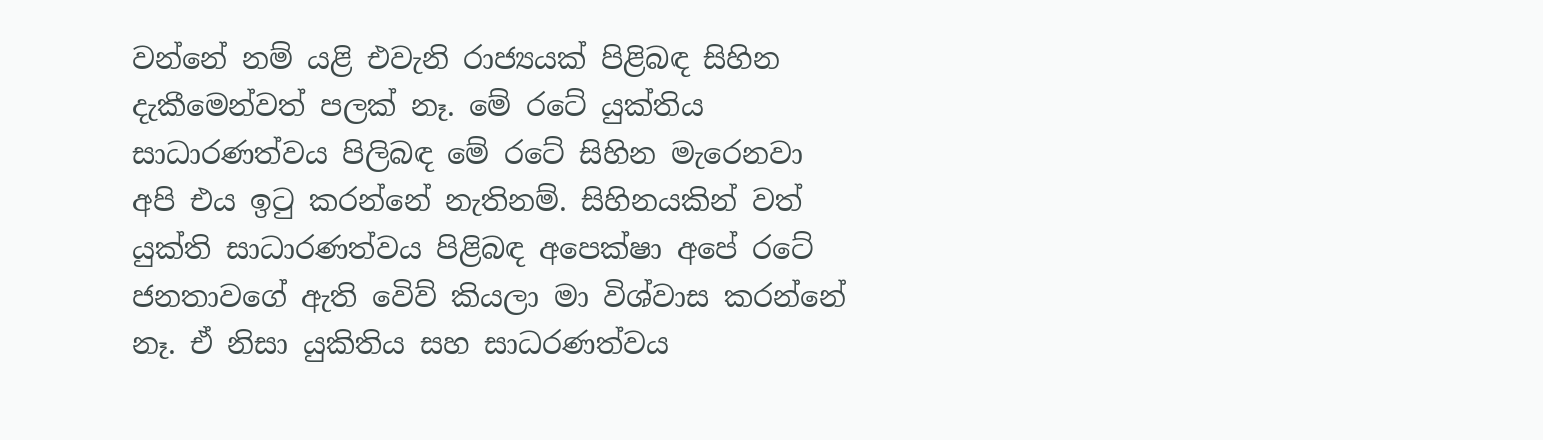වන්නේ නම් යළි එවැනි රාජ්‍යයක් පිළිබඳ සිහින දැකීමෙන්වත් පලක් නෑ. මේ රටේ යුක්තිය සාධාරණත්වය පිලිබඳ මේ රටේ සිහින මැරෙනවා අපි එය ඉටු කරන්නේ නැතිනම්. සිහිනයකින් වත් යුක්ති සාධාරණත්වය පිළිබඳ අපෙක්ෂා අපේ රටේ ජනතාවගේ ඇති වෙිව් කියලා මා විශ්වාස කරන්නේ නෑ. ඒ නිසා යුකිතිය සහ සාධරණත්වය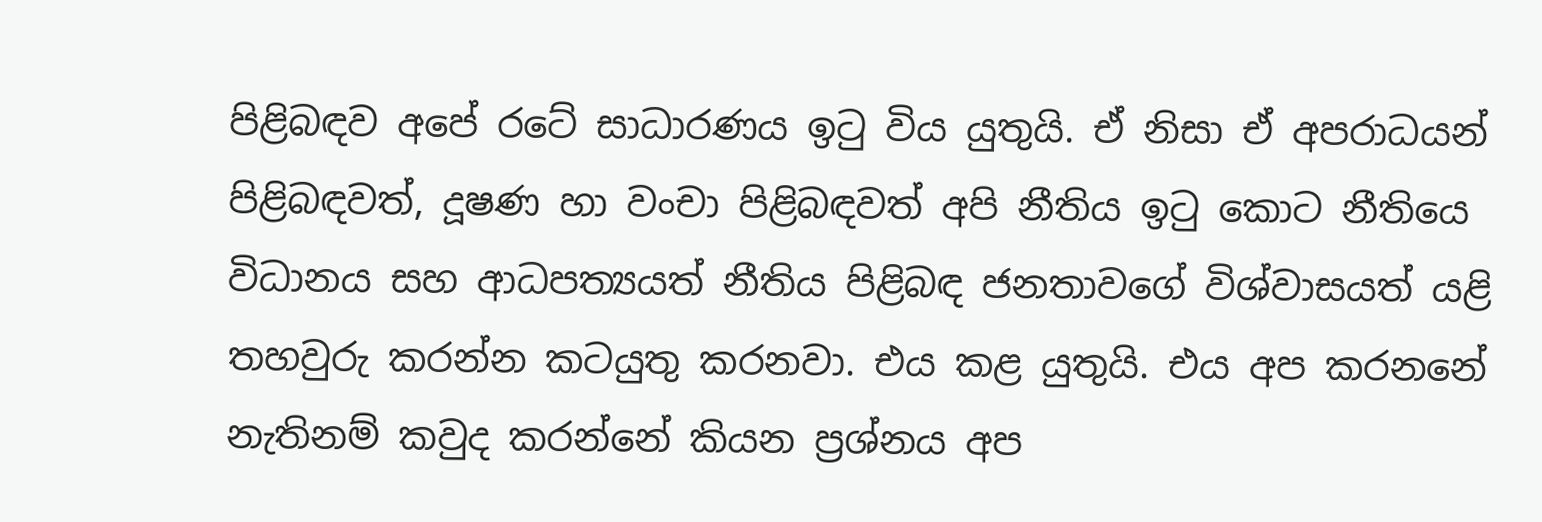පිළිබඳව අපේ රටේ සාධාරණය ඉටු විය යුතුයි. ඒ නිසා ඒ අපරාධයන් පිළිබඳවත්, දූෂණ හා වංචා පිළිබඳවත් අපි නීතිය ඉටු කොට නීතියෙ විධානය සහ ආධපත්‍යයත් නීතිය පිළිබඳ ජනතාවගේ විශ්වාසයත් යළි තහවුරු කරන්න කටයුතු කරනවා. එය කළ යුතුයි. එය අප කරනනේ නැතිනම් කවුද කරන්නේ කියන ප්‍රශ්නය අප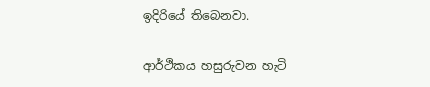ඉදිරියේ තිබෙනවා.

ආර්ථිකය හසුරුවන හැටි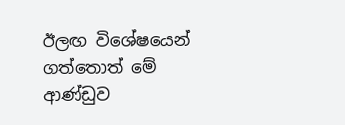ඊලඟ විශේෂයෙන් ගත්තොත් මේ ආණ්ඩුව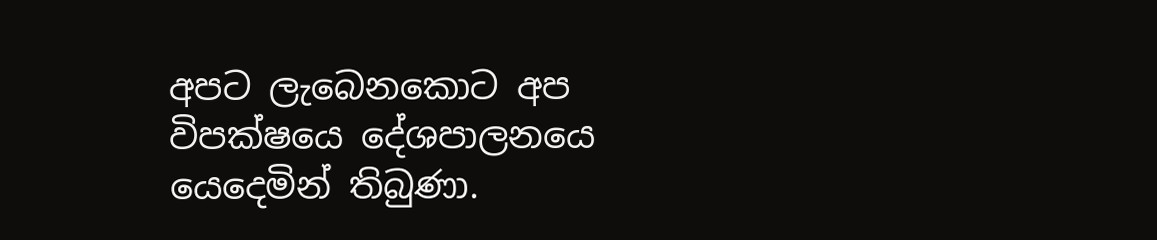අපට ලැබෙනකොට අප විපක්ෂයෙ දේශපාලනයෙ යෙදෙමින් තිබුණා.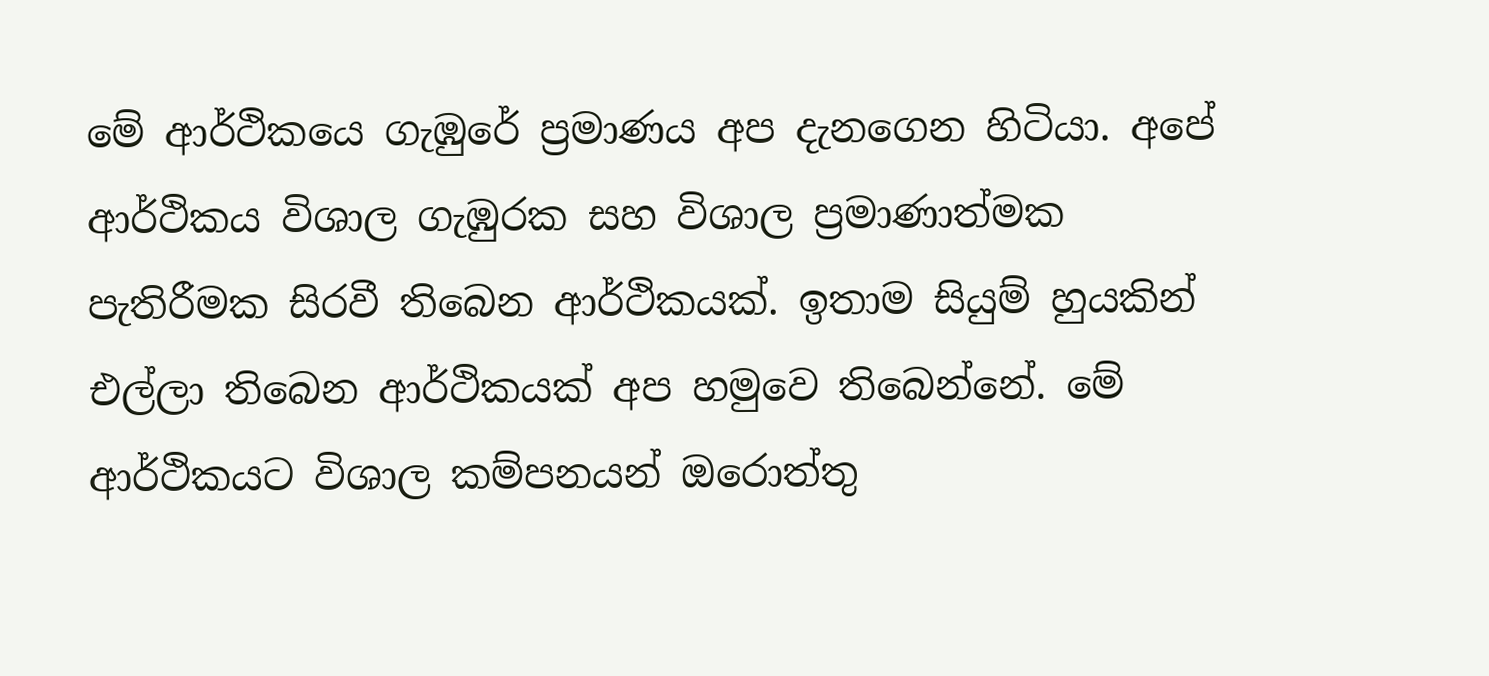මේ ආර්ථිකයෙ ගැඹුරේ ප්‍රමාණය අප දැනගෙන හිටියා. අපේ ආර්ථිකය විශාල ගැඹුරක සහ විශාල ප්‍රමාණාත්මක පැතිරීමක සිරවී තිබෙන ආර්ථිකයක්. ඉතාම සියුම් හුයකින් එල්ලා තිබෙන ආර්ථිකයක් අප හමුවෙ තිබෙන්නේ. මේ ආර්ථිකයට විශාල කම්පනයන් ඔරොත්තු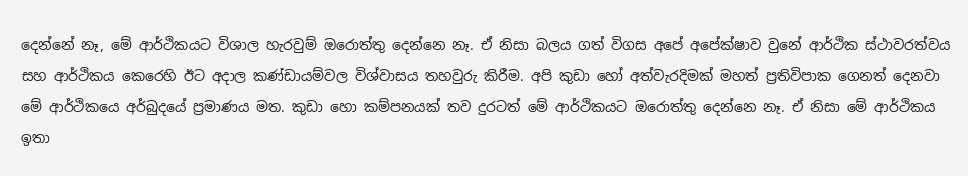දෙන්නේ නෑ, මේ ආර්ථිකයට විශාල හැරවුම් ඔරොත්තු දෙන්නෙ නෑ. ඒ නිසා බලය ගත් විගස අපේ අපේක්ෂාව වුනේ ආර්ථික ස්ථාවරත්වය සහ ආර්ථිකය කෙරෙහි ඊට අදාල කණ්ඩායම්වල විශ්වාසය තහවුරු කිරීම. අපි කුඩා හෝ අත්වැරදිමක් මහත් ප්‍රතිවිපාක ගෙනත් දෙනවා මේ ආර්ථිකයෙ අර්බුදයේ ප්‍රමාණය මත. කුඩා හො කම්පනයක් තව දුරටත් මේ ආර්ථිකයට ඔරොත්තු දෙන්නෙ නෑ. ඒ නිසා මේ ආර්ථිකය ඉතා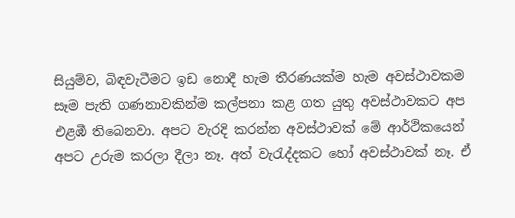සියුම්ව, බිඳවැටීමට ඉඩ නොදී හැම තීරණයක්ම හැම අවස්ථාවකම සෑම පැති ගණනාවකින්ම කල්පනා කළ ගත යුතු අවස්ථාවකට අප එළඹී තිබෙනවා. අපට වැරදි කරන්න අවස්ථාවක් මේ ආර්ථිකයෙන් අපට උරුම කරලා දීලා නෑ. අත් වැරැද්දකට හෝ අවස්ථාවක් නෑ. ඒ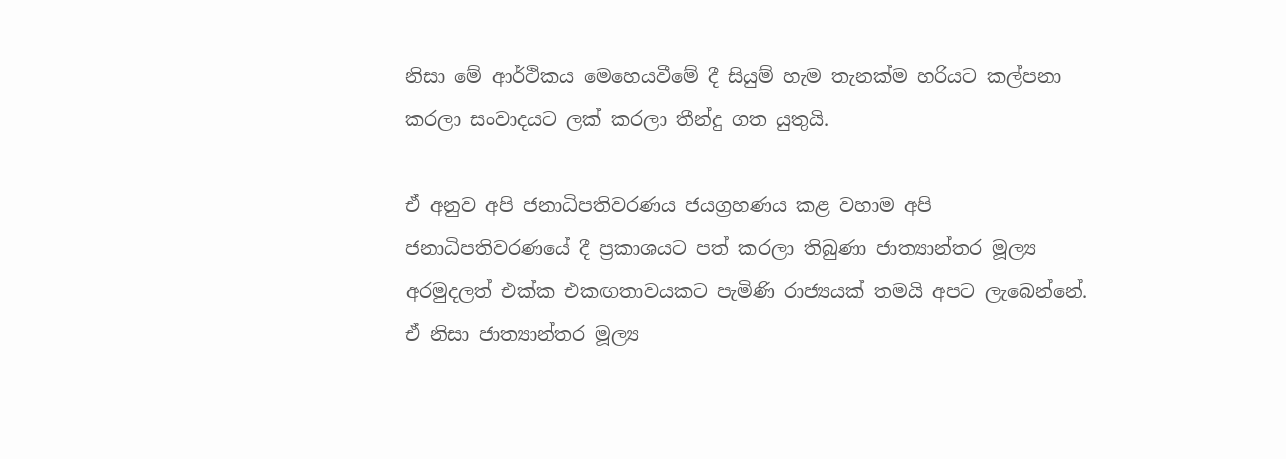නිසා මේ ආර්ථිකය මෙහෙයවීමේ දී සියුම් හැම තැනක්ම හරියට කල්පනා කරලා සංවාදයට ලක් කරලා තීන්දු ගත යුතුයි.

ඒ අනුව අපි ජනාධිපතිවරණය ජයග්‍රහණය කළ වහාම අපි ජනාධිපතිවරණයේ දී ප්‍රකාශයට පත් කරලා තිබුණා ජාත්‍යාන්තර මූල්‍ය අරමුදලත් එක්ක එකඟතාවයකට පැමිණි රාජ්‍යයක් තමයි අපට ලැබෙන්නේ. ඒ නිසා ජාත්‍යාන්තර මූල්‍ය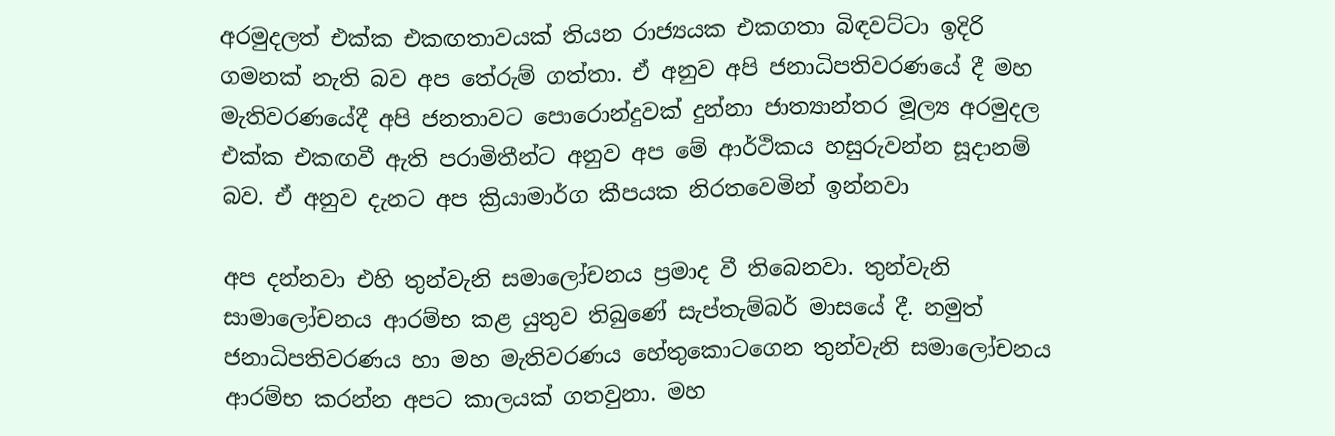අරමුදලත් එක්ක එකඟතාවයක් තියන රාජ්‍යයක එකගතා බිඳවට්ටා ඉදිරි ගමනක් නැති බව අප තේරුම් ගත්තා. ඒ අනුව අපි ජනාධිපතිවරණයේ දී මහ මැතිවරණයේදී අපි ජනතාවට පොරොන්දුවක් දුන්නා ජාත්‍යාන්තර මූල්‍ය අරමුදල එක්ක එකඟවී ඇති පරාමිතීන්ට අනුව අප මේ ආර්ථිකය හසුරුවන්න සූදානම් බව. ඒ අනුව දැනට අප ක්‍රියාමාර්ග කීපයක නිරතවෙමින් ඉන්නවා

අප දන්නවා එහි තුන්වැනි සමාලෝචනය ප්‍රමාද වී තිබෙනවා. තුන්වැනි සාමාලෝචනය ආරම්භ කළ යුතුව තිබුණේ සැප්තැම්බර් මාසයේ දී. නමුත් ජනාධිපතිවරණය හා මහ මැතිවරණය හේතුකොටගෙන තුන්වැනි සමාලෝචනය ආරම්භ කරන්න අපට කාලයක් ගතවුනා. මහ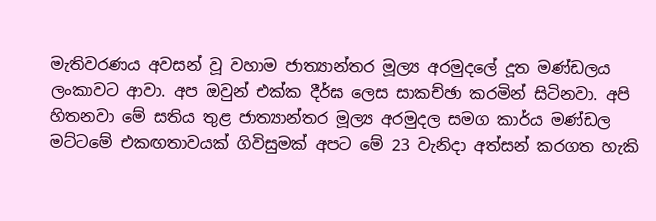මැතිවරණය අවසන් වූ වහාම ජාත්‍යාන්තර මූල්‍ය අරමුදලේ දූත මණ්ඩලය ලංකාවට ආවා. අප ඔවුන් එක්ක දීර්ඝ ලෙස සාකච්ඡා කරමින් සිටිනවා. අපි හිතනවා මේ සතිය තුළ ජාත්‍යාන්තර මූල්‍ය අරමුදල සමග කාර්ය මණ්ඩල මට්ටමේ එකඟතාවයක් ගිවිසුමක් අපට මේ 23 වැනිදා අත්සන් කරගත හැකි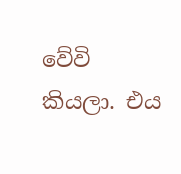වේවි කියලා. එය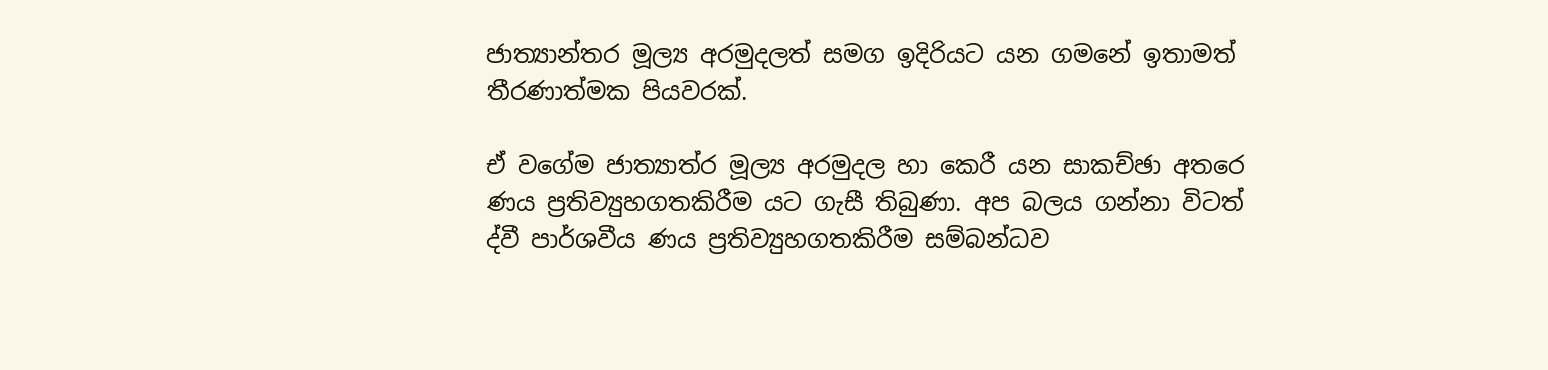ජාත්‍යාන්තර මූල්‍ය අරමුදලත් සමග ඉදිරියට යන ගමනේ ඉතාමත් තීරණාත්මක පියවරක්.

ඒ වගේම ජාත්‍යාත්ර මූල්‍ය අරමුදල හා කෙරී යන සාකච්ඡා අතරෙ ණය ප්‍රතිව්‍යුහගතකිරීම යට ගැසී තිබුණා. අප බලය ගන්නා විටත් ද්වී පාර්ශවීය ණය ප්‍රතිව්‍යුහගතකිරීම සම්බන්ධව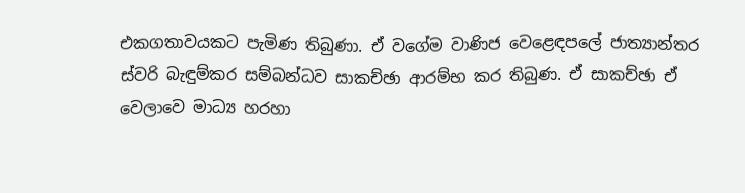එකගතාවයකට පැමිණ තිබුණා. ඒ වගේම වාණිජ වෙළෙඳපලේ ජාත්‍යාන්තර ස්වරි බැඳුම්කර සම්බන්ධව සාකච්ඡා ආරම්භ කර තිබුණ. ඒ සාකච්ඡා ඒ වෙලාවෙ මාධ්‍ය හරහා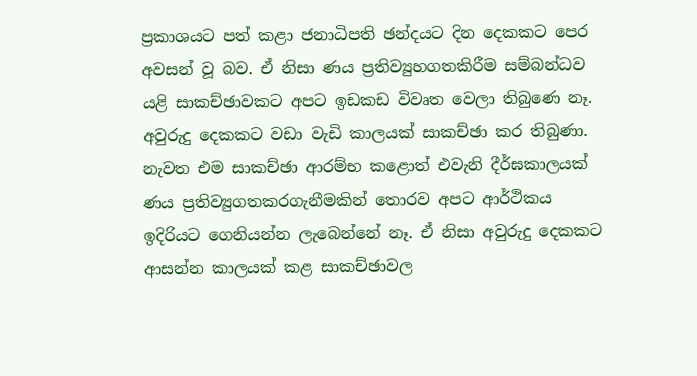ප්‍රකාශයට පත් කළා ජනාධිපති ඡන්දයට දින දෙකකට පෙර අවසන් වූ බව. ඒ නිසා ණය ප්‍රතිව්‍යුහගතකිරීම සම්බන්ධව යළි සාකච්ඡාවකට අපට ඉඩකඩ විවෘත වෙලා තිබුණෙ නෑ. අවුරුදු දෙකකට වඩා වැඩි කාලයක් සාකච්ඡා කර තිබුණා. නැවත එම සාකච්ඡා ආරම්භ කළොත් එවැනි දීර්ඝකාලයක් ණය ප්‍රතිව්‍යුගතකරගැනීමකින් තොරව අපට ආර්ථිකය ඉදිරියට ගෙනියන්න ලැබෙන්නේ නෑ. ඒ නිසා අවුරුදු දෙකකට ආසන්න කාලයක් කළ සාකච්ඡාවල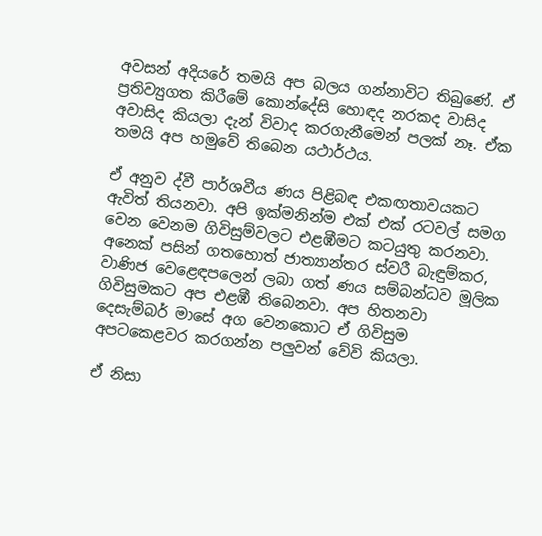අවසන් අදියරේ තමයි අප බලය ගන්නාවිට තිබුණේ. ඒ ප්‍රතිව්‍යුගත කිරීමේ කොන්දේසි හොඳද නරකද වාසිද අවාසිද කියලා දැන් විවාද කරගැනීමෙන් පලක් නෑ. ඒක තමයි අප හමුවේ තිබෙන යථාර්ථය.

ඒ අනුව ද්වී පාර්ශවීය ණය පිළිබඳ එකඟතාවයකට ඇවිත් තියනවා. අපි ඉක්මනින්ම එක් එක් රටවල් සමග වෙන වෙනම ගිවිසුම්වලට එළඹීමට කටයුතු කරනවා. අනෙක් පසින් ගතහොත් ජාත්‍යාන්තර ස්වරී බැඳුම්කර, වාණිජ වෙළෙඳපලෙන් ලබා ගත් ණය සම්බන්ධව මූලික ගිවිසුමකට අප එළඹී තිබෙනවා. අප හිතනවා දෙසැම්බර් මාසේ අග වෙනකොට ඒ ගිවිසුම අපටකෙළවර කරගන්න පලුවන් වේවි කියලා.

ඒ නිසා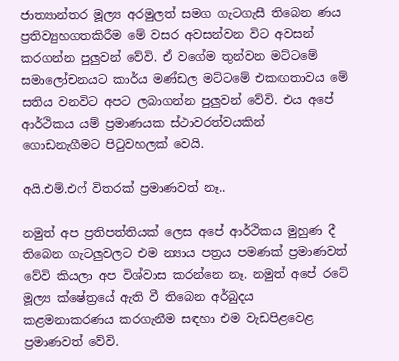ජාත්‍යාන්තර මූල්‍ය අරමුලත් සමග ගැටගැසී තිබෙන ණය ප්‍රතිව්‍යුහගතකිරීම මේ වසර අවසන්වන විට අවසන් කරගන්න පුලුවන් වේවි. ඒ වගේම තුන්වන මට්ටමේ සමාලෝචනයට කාර්ය මණ්ඩල මට්ටමේ එකඟතාවය මේ සතිය වනවිට අපට ලබාගන්න පුලුවන් වේවි. එය අපේ ආර්ථිකය යම් ප්‍රමාණයක ස්ථාවරත්වයකින් ගොඩනැගීමට පිටුවහලක් වෙයි.

අයි.එම්.එෆ් විතරක් ප්‍රමාණවත් නෑ..

නමුත් අප ප්‍රතිපත්තියක් ලෙස අපේ ආර්ථිකය මුහුණ දී තිබෙන ගැටලුවලට එම න්‍යාය පත්‍රය පමණක් ප්‍රමාණවත් වේවි කියලා අප විශ්වාස කරන්නෙ නෑ. නමුත් අපේ රටේ මූල්‍ය ක්ෂේත්‍රයේ ඇති වී තිබෙන අර්බුදය කළමනාකරණය කරගැනීම සඳහා එම වැඩපිළවෙළ ප්‍රමාණවත් වේවි.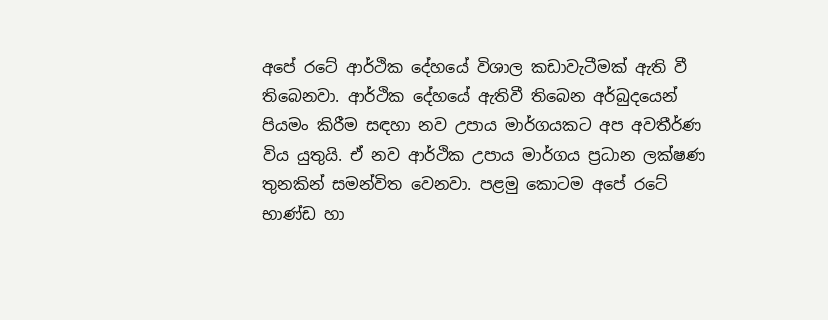අපේ රටේ ආර්ථික දේහයේ විශාල කඩාවැටීමක් ඇති වී තිබෙනවා. ආර්ථික දේහයේ ඇතිවී තිබෙන අර්බුදයෙන් පියමං කිරීම සඳහා නව උපාය මාර්ගයකට අප අවතීර්ණ විය යුතුයි. ඒ නව ආර්ථික උපාය මාර්ගය ප්‍රධාන ලක්ෂණ තුනකින් සමන්විත වෙනවා. පළමු කොටම අපේ රටේ භාණ්ඩ හා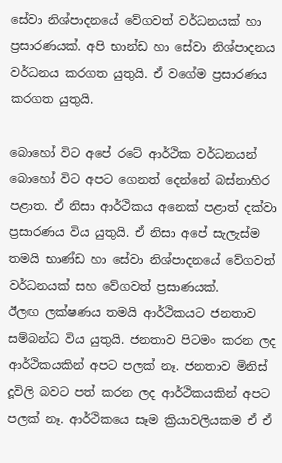සේවා නිශ්පාදනයේ වේගවත් වර්ධනයක් හා ප්‍රසාරණයක්. අපි භාන්ඩ හා සේවා නිශ්පාදනය වර්ධනය කරගත යුතුයි. ඒ වගේම ප්‍රසාරණය කරගත යුතුයි.

බොහෝ විට අපේ රටේ ආර්ථික වර්ධනයන් බොහෝ විට අපට ගෙනත් දෙන්නේ බස්නාහිර පළාත. ඒ නිසා ආර්ථිකය අනෙක් පළාත් දක්වා ප්‍රසාරණය විය යුතුයි. ඒ නිසා අපේ සැලැස්ම තමයි භාණ්ඩ හා සේවා නිශ්පාදනයේ වේගවත් වර්ධනයක් සහ වේගවත් ප්‍රසාණයක්.
ඊලඟ ලක්ෂණය තමයි ආර්ථිකයට ජනතාව සම්බන්ධ විය යුතුයි. ජනතාව පිටමං කරන ලද ආර්ථිකයකින් අපට පලක් නෑ. ජනතාව මිනිස් දූවිලි බවට පත් කරන ලද ආර්ථිකයකින් අපට පලක් නෑ. ආර්ථිකයෙ සෑම ක්‍රියාවලියකම ඒ ඒ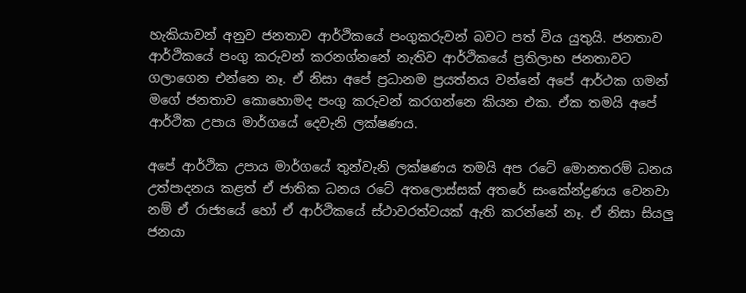හැකියාවන් අනුව ජනතාව ආර්ථිකයේ පංගුකරුවන් බවට පත් විය යුතුයි. ජනතාව ආර්ථිකයේ පංගු කරුවන් කරනග්නනේ නැතිව ආර්ථිකයේ ප්‍රතිලාභ ජනතාවට ගලාගෙන එන්නෙ නෑ. ඒ නිසා අපේ ප්‍රධානම ප්‍රයත්නය වන්නේ අපේ ආර්ථක ගමන් මගේ ජනතාව කොහොමද පංගු කරුවන් කරගන්නෙ කියන එක. ඒක තමයි අපේ ආර්ථික උපාය මාර්ගයේ දෙවැනි ලක්ෂණය.

අපේ ආර්ථික උපාය මාර්ගයේ තුන්වැනි ලක්ෂණය තමයි අප රටේ මොනතරම් ධනය උත්පාදනය කළත් ඒ ජාතික ධනය රටේ අතලොස්සක් අතරේ සංකේන්ද්‍රණය වෙනවා නම් ඒ රාජ්‍යයේ හෝ ඒ ආර්ථිකයේ ස්ථාවරත්වයක් ඇති කරන්නේ නෑ. ඒ නිසා සියලු ජනයා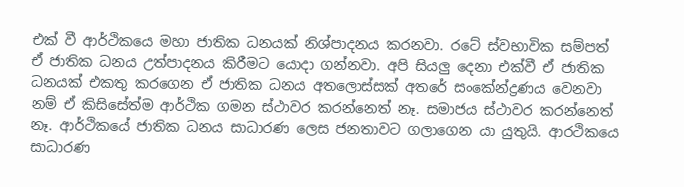එක් වී ආර්ථිකයෙ මහා ජාතික ධනයක් නිශ්පාදනය කරනවා. රටේ ස්වභාවික සම්පත් ඒ ජාතික ධනය උත්පාදනය කිරීමට යොදා ගන්නවා. අපි සියලු දෙනා එක්වී ඒ ජාතික ධනයක් එකතු කරගෙන ඒ ජාතික ධනය අතලොස්සක් අතරේ සංකේන්ද්‍රණය වෙනවා නම් ඒ කිසිසේත්ම ආර්ථික ගමන ස්ථාවර කරන්නෙත් නෑ. සමාජය ස්ථාවර කරන්නෙත් නෑ. ආර්ථිකයේ ජාතික ධනය සාධාරණ ලෙස ජනතාවට ගලාගෙන යා යුතුයි. ආරථිකයෙ සාධාරණ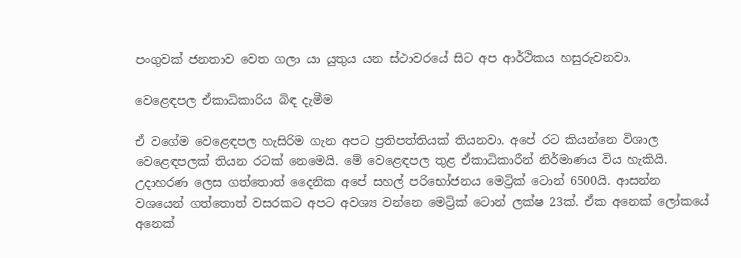පංගුවක් ජනතාව වෙත ගලා යා යුතුය යන ස්ථාවරයේ සිට අප ආර්ථිකය හසුරුවනවා.

වෙළෙඳපල ඒකාධිකාරිය බිඳ දැමීම

ඒ වගේම වෙළෙඳපල හැසිරිම ගැන අපට ප්‍රතිපත්තියක් තියනවා. අපේ රට කියන්නෙ විශාල වෙළෙඳපලක් තියන රටක් නෙමෙයි. මේ වෙළෙඳපල තුළ ඒකාධිකාරීන් නිර්මාණය විය හැකියි. උදාහරණ ලෙස ගත්තොත් දෛනික අපේ සහල් පරිභෝජනය මෙට්‍රික් ටොන් 6500යි. ආසන්න වශයෙන් ගත්තොත් වසරකට අපට අවශ්‍ය වන්නෙ මෙට්‍රික් ටොන් ලක්ෂ 23ක්. ඒක අනෙක් ලෝකයේ අනෙක්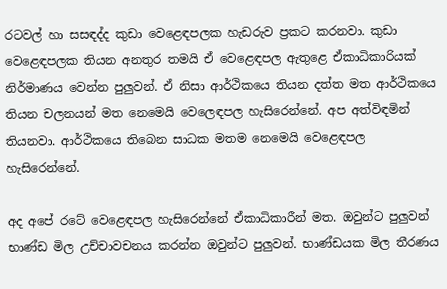රටවල් හා සසඳද්ද කුඩා වෙළෙඳපලක හැඩරුව ප්‍රකට කරනවා. කුඩා වෙළෙඳපලක තියන අනතුර තමයි ඒ වෙළෙඳපල ඇතුළෙ ඒකාධිකාරියක් නිර්මාණය වෙන්න පුලුවන්. ඒ නිසා ආර්ථිකයෙ තියන දත්ත මත ආර්ථිකයෙ තියන චලනයන් මත නෙමෙයි වෙලෙඳපල හැසිරෙන්නේ. අප අත්විඳමින් තියනවා. ආර්ථිකයෙ තිබෙන සාධක මතම නෙමෙයි වෙළෙඳපල හැසිරෙන්නේ.

අද අපේ රටේ වෙළෙඳපල හැසිරෙන්නේ ඒකාධිකාරීන් මත. ඔවුන්ට පුලුවන් භාණ්ඩ මිල උච්චාවචනය කරන්න ඔවුන්ට පුලුවන්. භාණ්ඩයක මිල තීරණය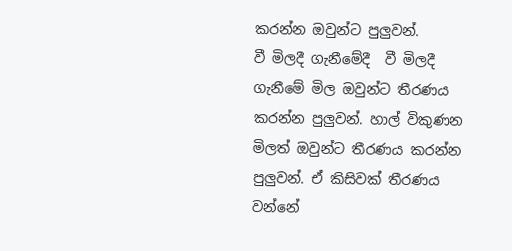කරන්න ඔවුන්ට පුලුවන්.
වී මිලදී ගැනීමේදී  වී මිලදී ගැනීමේ මිල ඔවුන්ට තීරණය කරන්න පුලුවන්. හාල් විකුණන මිලත් ඔවුන්ට තීරණය කරන්න පුලුවන්. ඒ කිසිවක් තීරණය වන්නේ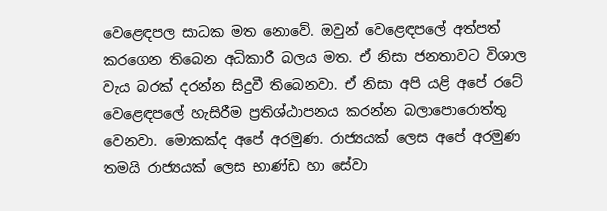වෙළෙඳපල සාධක මත නොවේ. ඔවුන් වෙළෙඳපලේ අත්පත් කරගෙන තිබෙන අධිකාරී බලය මත. ඒ නිසා ජනතාවට විශාල වැය බරක් දරන්න සිදුවී තිබෙනවා. ඒ නිසා අපි යළි අපේ රටේ වෙළෙඳපලේ හැසිරීම ප්‍රතිශ්ඨාපනය කරන්න බලාපොරොත්තු වෙනවා. මොකක්ද අපේ අරමුණ. රාජ්‍යයක් ලෙස අපේ අරමුණ තමයි රාජ්‍යයක් ලෙස භාණ්ඩ හා සේවා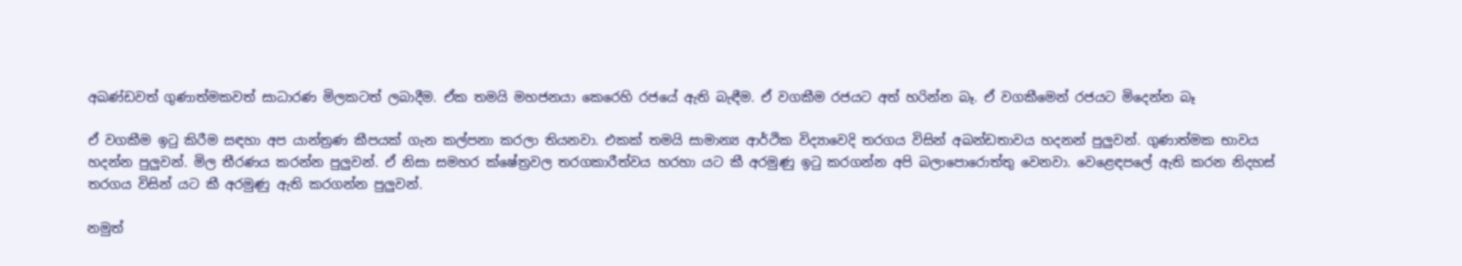අඛණ්ඩවත් ගුණාත්මකවත් සාධාරණ මිලකටත් ලබාදීම. ඒක තමයි මහජනයා කෙරෙහි රජයේ ඇති බැඳීම. ඒ වගකීම රජයට අත් හරින්න බෑ. ඒ වගකීමෙන් රජයට මිදෙන්න බෑ

ඒ වගකීම ඉටු කිරීම සඳහා අප යාන්ත්‍රණ කීපයක් ගැන කල්පනා කරලා තියනවා. එකක් තමයි සාමාන්‍ය ආර්ථික විද්‍යාවෙදි තරගය විසින් අඛන්ඩතාවය හදනන් පුලුවන්. ගුණාත්මක භාවය හදන්න පුලුවන්. මිල තීරණය කරන්න පුලුවන්. ඒ නිසා සමහර ක්ෂේත්‍රවල තරගකාරීත්වය හරහා යට කී අරමුණු ඉටු කරගන්න අපි බලාපොරොත්තු වෙනවා. වෙළෙඳපලේ ඇති කරන නිදහස් තරගය විසින් යට කී අරමුණු ඇති කරගන්න පුලුවන්.

නමුත්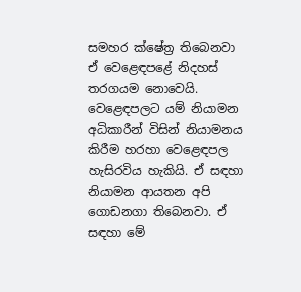සමහර ක්ෂේත්‍ර තිබෙනවා ඒ වෙළෙඳපළේ නිදහස් තරගයම නොවෙයි. වෙළෙඳපලට යම් නියාමන අධිකාරීන් විසින් නියාමනය කිරීම හරහා වෙළෙඳපල හැසිරවිය හැකියි. ඒ සඳහා නියාමන ආයතන අපි ගොඩනගා තිබෙනවා. ඒ සඳහා මේ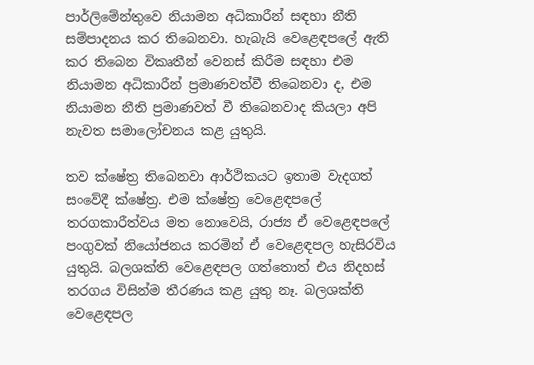පාර්ලිමේන්තුවෙ නියාමන අධිකාරීන් සඳහා නීති සම්පාදනය කර තිබෙනවා. හැබැයි වෙළෙඳපලේ ඇති කර තිබෙන විකෘතීන් වෙනස් කිරීම සඳහා එම නියාමන අධිකාරීන් ප්‍රමාණවත්වී තිබෙනවා ද, එම නියාමන නීති ප්‍රමාණවත් වී තිබෙනවාද කියලා අපි නැවත සමාලෝචනය කළ යුතුයි.

තව ක්ෂේත්‍ර තිබෙනවා ආර්ථිකයට ඉතාම වැදගත් සංවේදී ක්ෂේත්‍ර. එම ක්ෂේත්‍ර වෙළෙඳපලේ තරගකාරීත්වය මත නොවෙයි, රාජ්‍ය ඒ වෙළෙඳපලේ පංගුවක් නියෝජනය කරමින් ඒ වෙළෙඳපල හැසිරවිය යුතුයි. බලශක්ති වෙළෙඳපල ගත්තොත් එය නිදහස් තරගය විසින්ම තීරණය කළ යුතු නෑ. බලශක්ති වෙළෙඳපල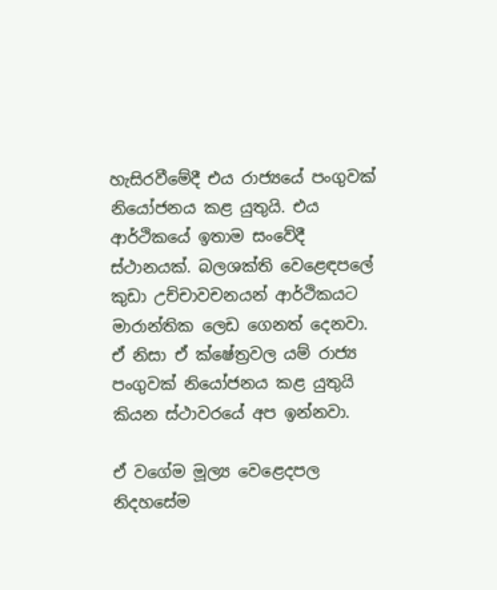හැසිරවීමේදී එය රාජ්‍යයේ පංගුවක් නියෝජනය කළ යුතුයි. එය ආර්ථිකයේ ඉතාම සංවේදී ස්ථානයක්. බලශක්ති වෙළෙඳපලේ කුඩා උච්චාවචනයන් ආර්ථිකයට මාරාන්තික ලෙඩ ගෙනත් දෙනවා. ඒ නිසා ඒ ක්ෂේත්‍රවල යම් රාජ්‍ය පංගුවක් නියෝජනය කළ යුතුයි කියන ස්ථාවරයේ අප ඉන්නවා.

ඒ වගේම මූල්‍ය වෙළෙදපල නිදහසේම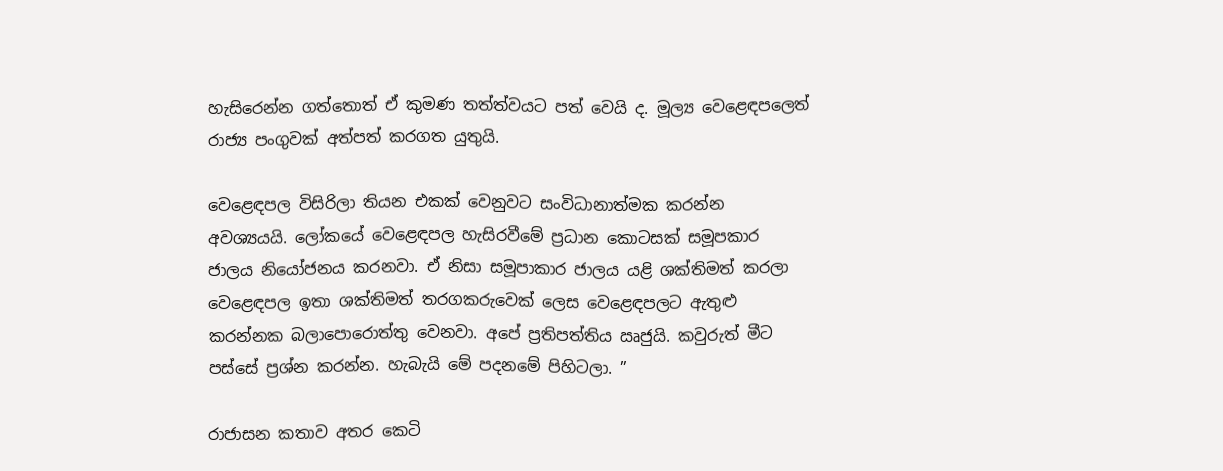හැසිරෙන්න ගත්තොත් ඒ කුමණ තත්ත්වයට පත් වෙයි ද. මූල්‍ය වෙළෙඳපලෙත් රාජ්‍ය පංගුවක් අත්පත් කරගත යුතුයි.

වෙළෙඳපල විසිරිලා තියන එකක් වෙනුවට සංවිධානාත්මක කරන්න අවශ්‍යයයි. ලෝකයේ වෙළෙඳපල හැසිරවීමේ ප්‍රධාන කොටසක් සමූපකාර ජාලය නියෝජනය කරනවා. ඒ නිසා සමූපාකාර ජාලය යළි ශක්තිමත් කරලා වෙළෙඳපල ඉතා ශක්තිමත් තරගකරුවෙක් ලෙස වෙළෙඳපලට ඇතුළු කරන්නක බලාපොරොත්තු වෙනවා. අපේ ප්‍රතිපත්තිය ඍජුයි. කවුරුත් මීට පස්සේ ප්‍රශ්න කරන්න. හැබැයි මේ පදනමේ පිහිටලා. ”

රාජාසන කතාව අතර කෙටි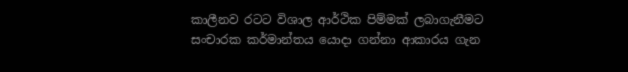කාලීනව රටට විශාල ආර්ථික පිම්මක් ලබාගැනීමට සංචාරක කර්මාන්තය යොදා ගන්නා ආකාරය ගැන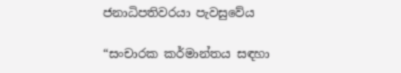ජනාධිපතිවරයා පැවසුවේය

“සංචාරක කර්මාන්තය සඳහා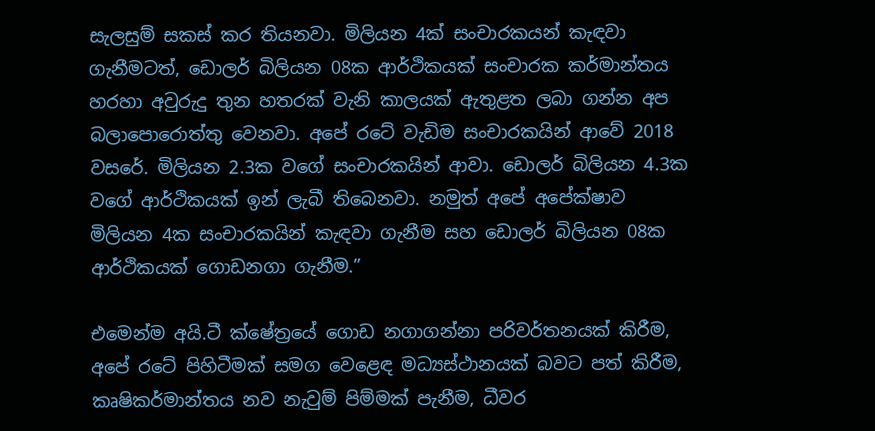සැලසුම් සකස් කර තියනවා. මිලියන 4ක් සංචාරකයන් කැඳවා ගැනීමටත්, ඩොලර් බිලියන 08ක ආර්ථිකයක් සංචාරක කර්මාන්තය හරහා අවුරුදු තුන හතරක් වැනි කාලයක් ඇතුළත ලබා ගන්න අප බලාපොරොත්තු වෙනවා. අපේ රටේ වැඩිම සංචාරකයින් ආවේ 2018 වසරේ. මිලියන 2.3ක වගේ සංචාරකයින් ආවා. ඩොලර් බිලියන 4.3ක වගේ ආර්ථිකයක් ඉන් ලැබී තිබෙනවා. නමුත් අපේ අපේක්ෂාව මිලියන 4ක සංචාරකයින් කැඳවා ගැනීම සහ ඩොලර් බිලියන 08ක ආර්ථිකයක් ගොඩනගා ගැනීම.”

එමෙන්ම අයි.ටී ක්ෂේත්‍රයේ ගොඩ නගාගන්නා පරිවර්තනයක් කිරීම, අපේ රටේ පිහිටීමක් සමග වෙළෙඳ මධ්‍යස්ථානයක් බවට පත් කිරීම, කෘෂිකර්මාන්තය නව නැවුම් පිම්මක් පැනීම, ධීවර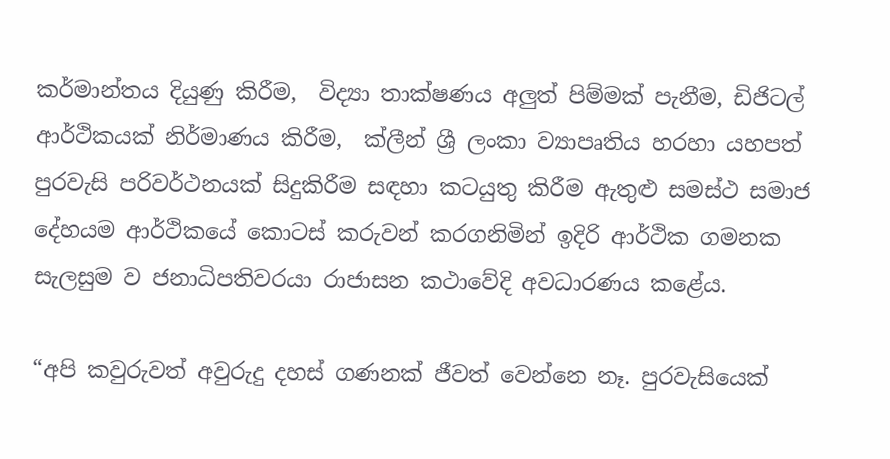කර්මාන්තය දියුණු කිරීම,  විද්‍යා තාක්ෂණය අලුත් පිම්මක් පැනීම, ඩිජිටල් ආර්ථිකයක් නිර්මාණය කිරීම,  ක්ලීන් ශ්‍රී ලංකා ව්‍යාපෘතිය හරහා යහපත් පුරවැසි පරිවර්ථනයක් සිදුකිරීම සඳහා කටයුතු කිරීම ඇතුළු සමස්ථ සමාජ දේහයම ආර්ථිකයේ කොටස් කරුවන් කරගනිමින් ඉදිරි ආර්ථික ගමනක සැලසුම ව ජනාධිපතිවරයා රාජාසන කථාවේදි අවධාරණය කළේය.

“අපි කවුරුවත් අවුරුදු දහස් ගණනක් ජීවත් වෙන්නෙ නෑ. පුරවැසියෙක්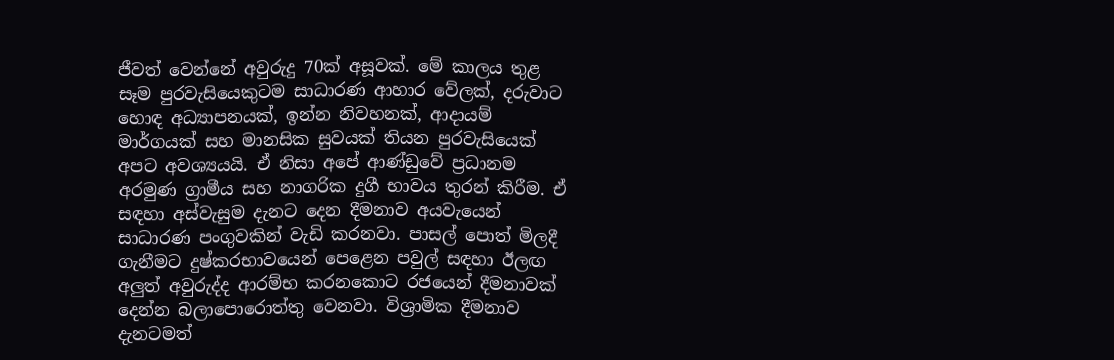ජීවත් වෙන්නේ අවුරුදු 70ක් අසූවක්. මේ කාලය තුළ සෑම පුරවැසියෙකුටම සාධාරණ ආහාර වේලක්, දරුවාට හොඳ අධ්‍යාපනයක්, ඉන්න නිවහනක්, ආදායම් මාර්ගයක් සහ මානසික සුවයක් තියන පුරවැසියෙක් අපට අවශ්‍යයයි. ඒ නිසා අපේ ආණ්ඩුවේ ප්‍රධානම අරමුණ ග්‍රාමීය සහ නාගරික දුගී භාවය තුරන් කිරීම. ඒ සඳහා අස්වැසුම දැනට දෙන දීමනාව අයවැයෙන් සාධාරණ පංගුවකින් වැඩි කරනවා. පාසල් පොත් මිලදී ගැනීමට දුෂ්කරභාවයෙන් පෙළෙන පවුල් සඳහා ඊලඟ අලුත් අවුරුද්ද ආරම්භ කරනකොට රජයෙන් දීමනාවක් දෙන්න බලාපොරොත්තු වෙනවා. විශ්‍රාමික දීමනාව දැනටමත්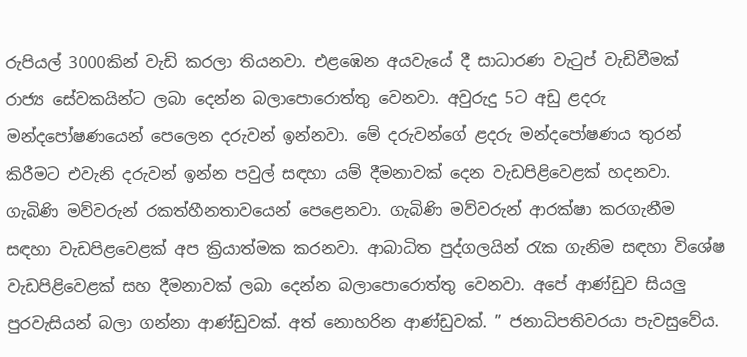රුපියල් 3000කින් වැඩි කරලා තියනවා. එළඹෙන අයවැයේ දී සාධාරණ වැටුප් වැඩිවීමක් රාජ්‍ය සේවකයින්ට ලබා දෙන්න බලාපොරොත්තු වෙනවා. අවුරුදු 5ට අඩු ළදරු මන්දපෝෂණයෙන් පෙලෙන දරුවන් ඉන්නවා. මේ දරුවන්ගේ ළදරු මන්දපෝෂණය තුරන් කිරීමට එවැනි දරුවන් ඉන්න පවුල් සඳහා යම් දීමනාවක් දෙන වැඩපිළිවෙළක් හදනවා. ගැබිණි මව්වරුන් රකත්හීනතාවයෙන් පෙළෙනවා. ගැබිණි මව්වරුන් ආරක්ෂා කරගැනීම සඳහා වැඩපිළවෙළක් අප ක්‍රියාත්මක කරනවා. ආබාධිත පුද්ගලයින් රැක ගැනිම සඳහා විශේෂ වැඩපිළිවෙළක් සහ දීමනාවක් ලබා දෙන්න බලාපොරොත්තු වෙනවා. අපේ ආණ්ඩුව සියලු පුරවැසියන් බලා ගන්නා ආණ්ඩුවක්. අත් නොහරින ආණ්ඩුවක්. ” ජනාධිපතිවරයා පැවසුවේය.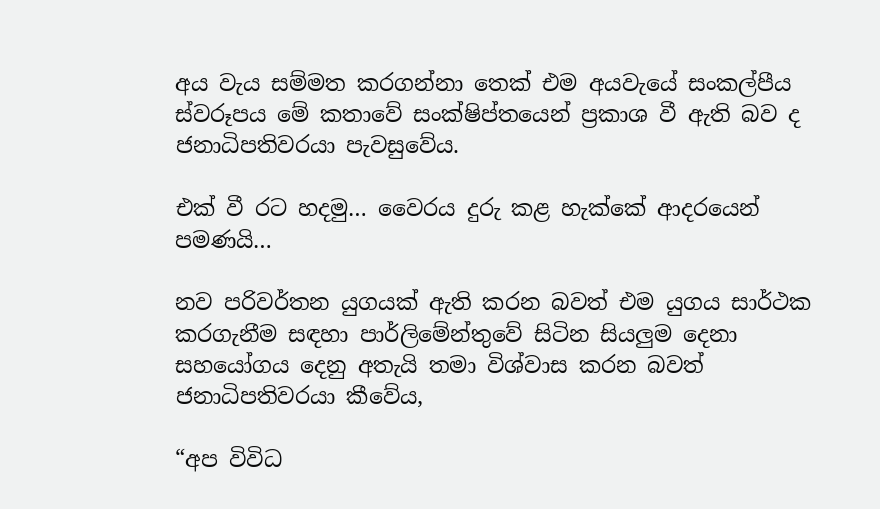අය වැය සම්මත කරගන්නා තෙක් එම අයවැයේ සංකල්පීය ස්වරූපය මේ කතාවේ සංක්ෂිප්තයෙන් ප්‍රකාශ වී ඇති බව ද ජනාධිපතිවරයා පැවසුවේය.

එක් වී රට හදමු… වෛරය දුරු කළ හැක්කේ ආදරයෙන් පමණයි…

නව පරිවර්තන යුගයක් ඇති කරන බවත් එම යුගය සාර්ථක කරගැනීම සඳහා පාර්ලිමේන්තුවේ සිටින සියලුම දෙනා සහයෝගය දෙනු අතැයි තමා විශ්වාස කරන බවත් ජනාධිපතිවරයා කීවේය,

“අප විවිධ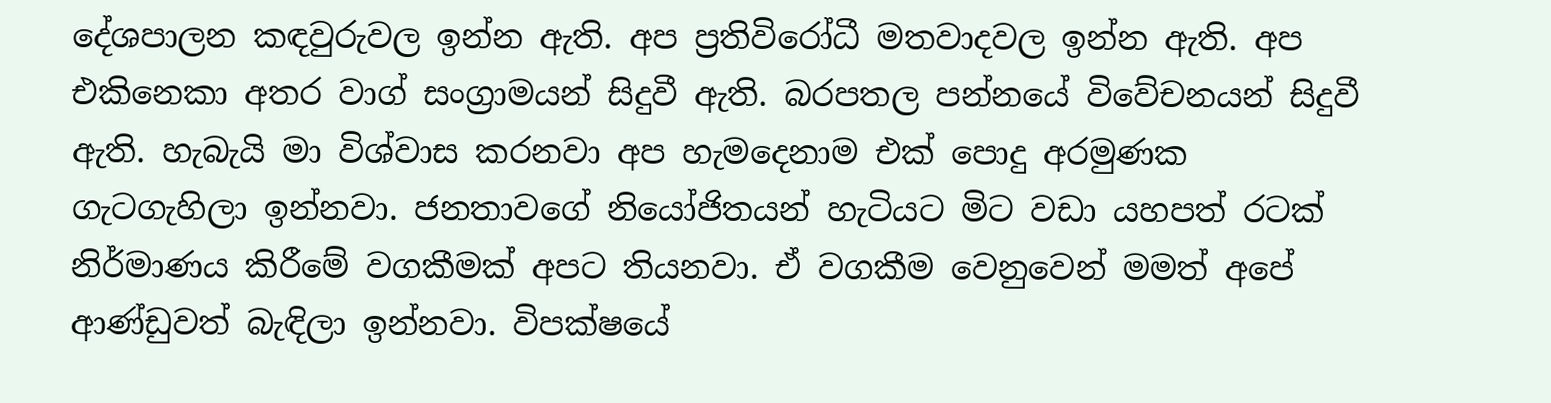දේශපාලන කඳවුරුවල ඉන්න ඇති. අප ප්‍රතිවිරෝධී මතවාදවල ඉන්න ඇති. අප එකිනෙකා අතර වාග් සංග්‍රාමයන් සිදුවී ඇති. බරපතල පන්නයේ විවේචනයන් සිදුවී ඇති. හැබැයි මා විශ්වාස කරනවා අප හැමදෙනාම එක් පොදු අරමුණක ගැටගැහිලා ඉන්නවා. ජනතාවගේ නියෝජිතයන් හැටියට මිට වඩා යහපත් රටක් නිර්මාණය කිරීමේ වගකීමක් අපට තියනවා. ඒ වගකීම වෙනුවෙන් මමත් අපේ ආණ්ඩුවත් බැඳිලා ඉන්නවා. විපක්ෂයේ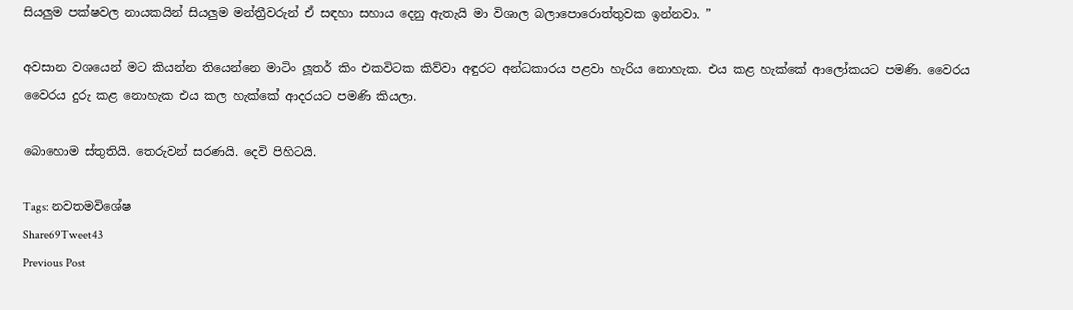සියලුම පක්ෂවල නායකයින් සියලුම මන්ත්‍රීවරුන් ඒ සඳහා සහාය දෙනු ඇතැයි මා විශාල බලාපොරොත්තුවක ඉන්නවා. ”

අවසාන වශයෙන් මට කියන්න තියෙන්නෙ මාටිං ලූතර් කිං එකවිටක කිව්වා අඳුරට අන්ධකාරය පළවා හැරිය නොහැක. එය කළ හැක්කේ ආලෝකයට පමණි. වෛරය වෛරය දුරු කළ නොහැක එය කල හැක්කේ ආදරයට පමණි කියලා.

බොහොම ස්තුතියි. තෙරුවන් සරණයි. දෙවි පිහිටයි.

Tags: නවතමවිශේෂ
Share69Tweet43
Previous Post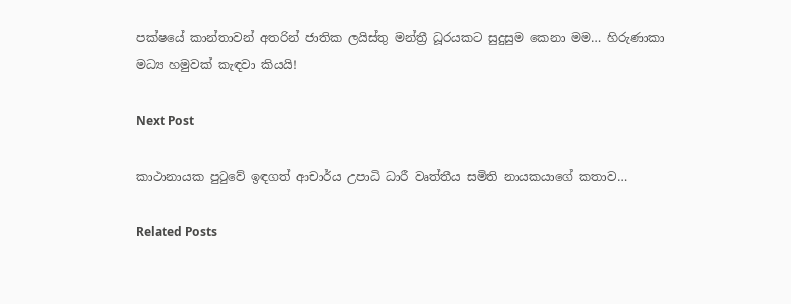පක්ෂයේ කාන්තාවන් අතරින් ජාතික ලයිස්තු මන්ත්‍රී ධූරයකට සුදුසුම කෙනා මම… හිරුණාකා මධ්‍ය හමුවක් කැඳවා කියයි!

Next Post

කාථානායක පුටුවේ ඉඳගත් ආචාර්ය උපාධි ධාරී වෘත්තීය සමිති නායකයාගේ කතාව…

Related Posts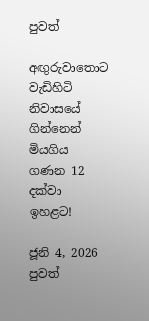පුවත්

අඟුරුවාතොට වැඩිහිටි නිවාසයේ ගින්නෙන් මියගිය ගණන 12 දක්වා ඉහළට!

ජූනි 4, 2026
පුවත්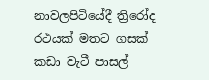නාවලපිටියේදී ත්‍රිරෝද රථයක් මතට ගසක් කඩා වැටී පාසල්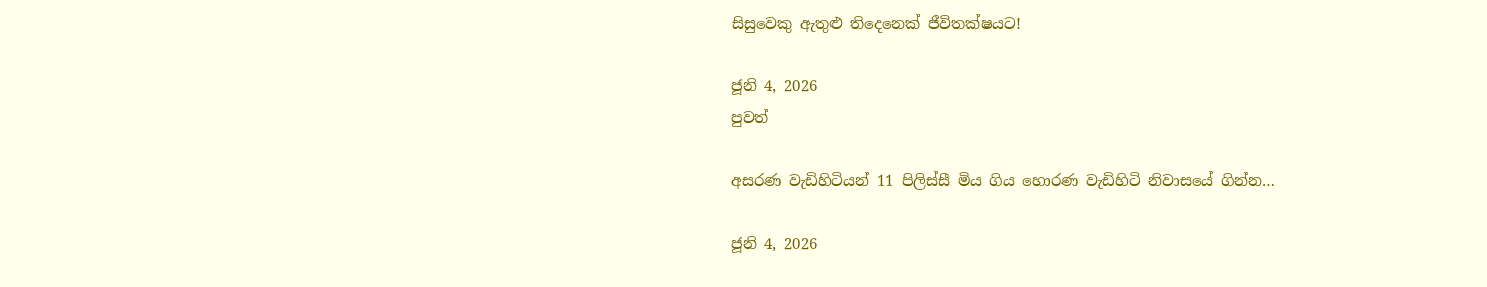සිසුවෙකු ඇතුළු තිදෙනෙක් ජීවිතක්ෂයට!

ජූනි 4, 2026
පුවත්

අසරණ වැඩිහිටියන් 11 පිලිස්සී මිය ගිය හොරණ වැඩිහිටි නිවාසයේ ගින්න…

ජූනි 4, 2026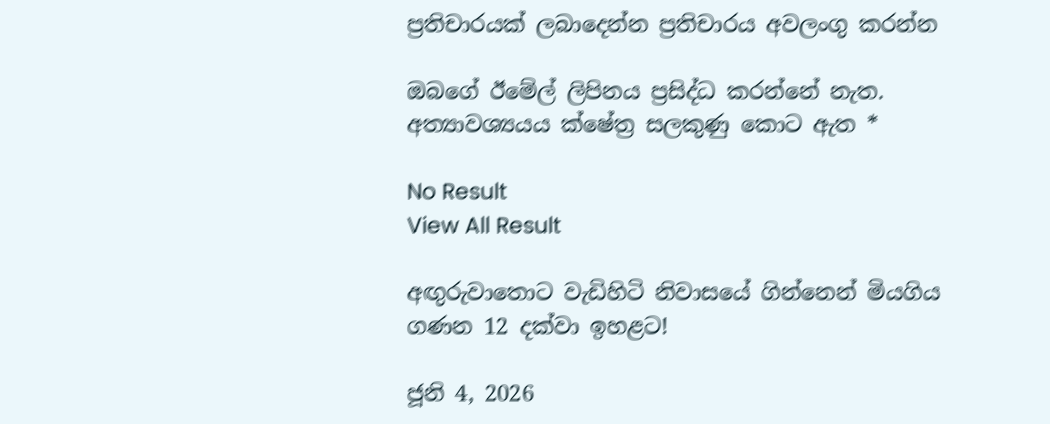ප්‍රතිචාරයක් ලබාදෙන්න ප්‍රතිචාරය අවලංගු කරන්න

ඔබගේ ඊමේල් ලිපිනය ප්‍රසිද්ධ කරන්නේ නැත. අත්‍යාවශ්‍යයය ක්ෂේත්‍ර සලකුණු කොට ඇත *

No Result
View All Result

අඟුරුවාතොට වැඩිහිටි නිවාසයේ ගින්නෙන් මියගිය ගණන 12 දක්වා ඉහළට!

ජූනි 4, 2026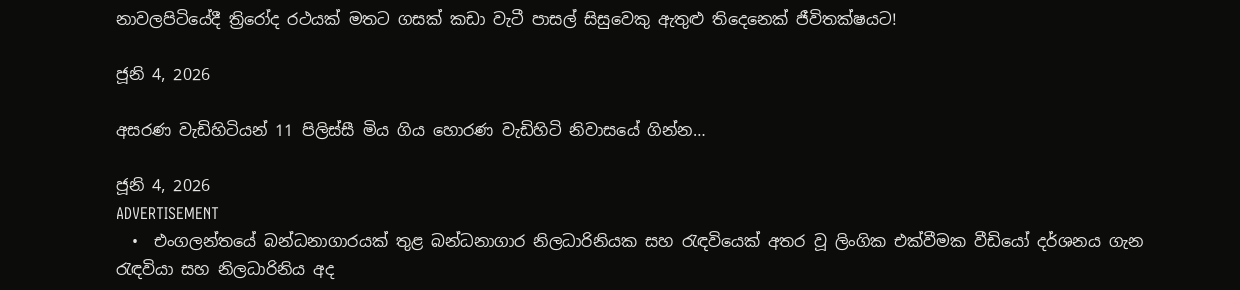නාවලපිටියේදී ත්‍රිරෝද රථයක් මතට ගසක් කඩා වැටී පාසල් සිසුවෙකු ඇතුළු තිදෙනෙක් ජීවිතක්ෂයට!

ජූනි 4, 2026

අසරණ වැඩිහිටියන් 11 පිලිස්සී මිය ගිය හොරණ වැඩිහිටි නිවාසයේ ගින්න…

ජූනි 4, 2026
ADVERTISEMENT
  •  එංගලන්තයේ බන්ධනාගාරයක් තුළ බන්ධනාගාර නිලධාරිනියක සහ රැඳවියෙක් අතර වූ ලිංගික එක්වීමක වීඩියෝ දර්ශනය ගැන     රැඳවියා සහ නිලධාරිනිය අද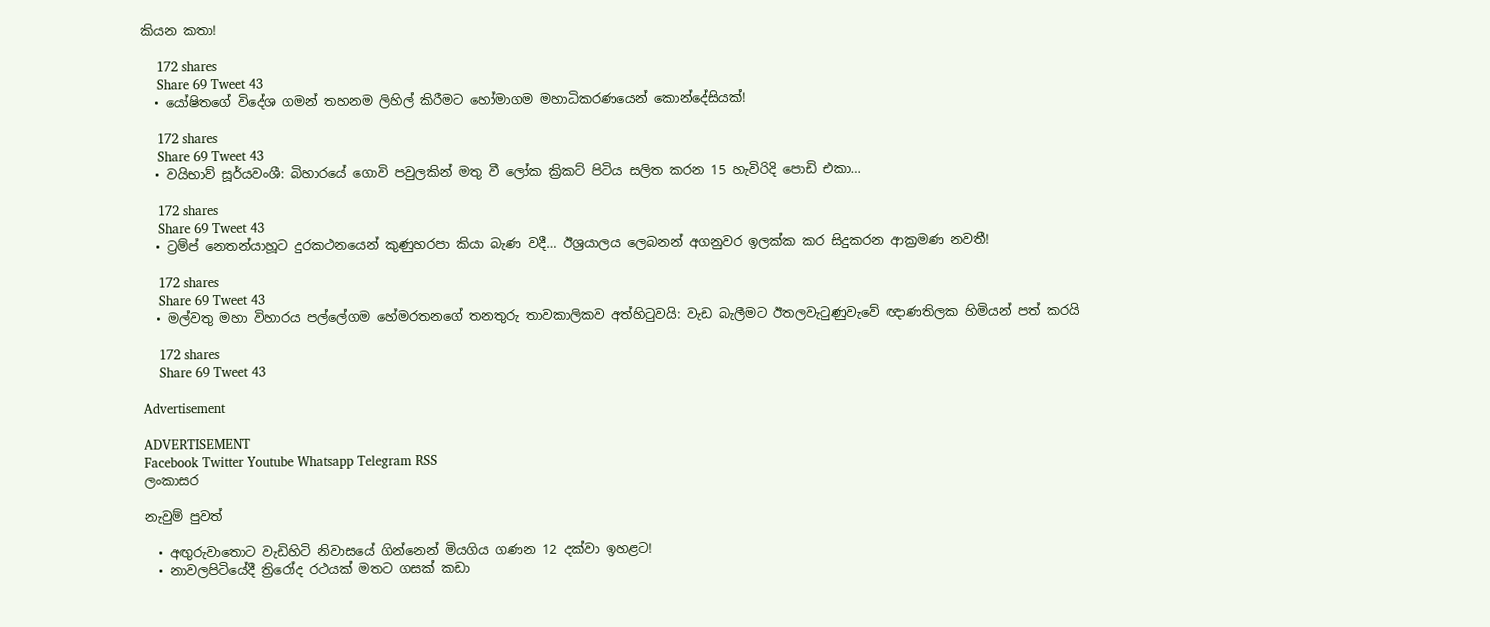කියන කතා!

    172 shares
    Share 69 Tweet 43
  • යෝෂිතගේ විදේශ ගමන් තහනම ලිහිල් කිරීමට හෝමාගම මහාධිකරණයෙන් කොන්දේසියක්!

    172 shares
    Share 69 Tweet 43
  • වයිභාව් සූර්යවංශී: බිහාරයේ ගොවි පවුලකින් මතු වී ලෝක ක්‍රිකට් පිටිය සලිත කරන 15 හැවිරිදි පොඩි එකා…

    172 shares
    Share 69 Tweet 43
  • ට්‍රම්ප් නෙතන්යාහූට දුරකථනයෙන් කුණුහරපා කියා බැණ වදී… ඊශ්‍රයාලය ලෙබනන් අගනුවර ඉලක්ක කර සිදුකරන ආක්‍රමණ නවතී!

    172 shares
    Share 69 Tweet 43
  • මල්වතු මහා විහාරය පල්ලේගම හේමරතනගේ තනතුරු තාවකාලිකව අත්හිටුවයි: වැඩ බැලීමට ඊතලවැටුණුවැවේ ඥාණතිලක හිමියන් පත් කරයි

    172 shares
    Share 69 Tweet 43

Advertisement

ADVERTISEMENT
Facebook Twitter Youtube Whatsapp Telegram RSS
ලංකාසර

නැවුම් පුවත්

  • අඟුරුවාතොට වැඩිහිටි නිවාසයේ ගින්නෙන් මියගිය ගණන 12 දක්වා ඉහළට!
  • නාවලපිටියේදී ත්‍රිරෝද රථයක් මතට ගසක් කඩා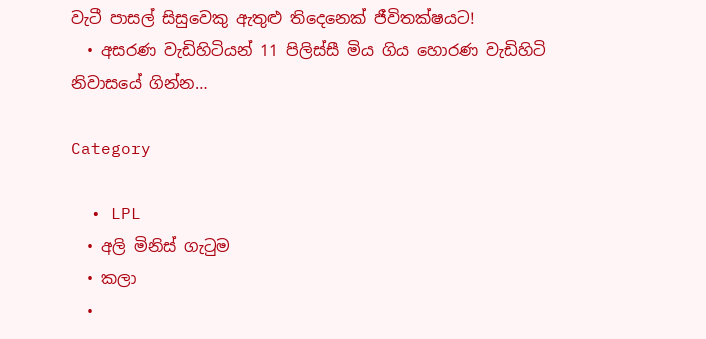වැටී පාසල් සිසුවෙකු ඇතුළු තිදෙනෙක් ජීවිතක්ෂයට!
  • අසරණ වැඩිහිටියන් 11 පිලිස්සී මිය ගිය හොරණ වැඩිහිටි නිවාසයේ ගින්න…

Category

  • LPL
  • අලි මිනිස් ගැටුම
  • කලා
  •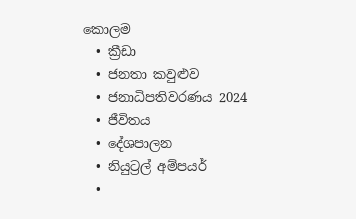කොලම
  • ක්‍රීඩා
  • ජනතා කවුළුව
  • ජනාධිපතිවරණය 2024
  • ජීවිතය
  • දේශපාලන
  • නියුට්‍රල් අම්පයර්
  •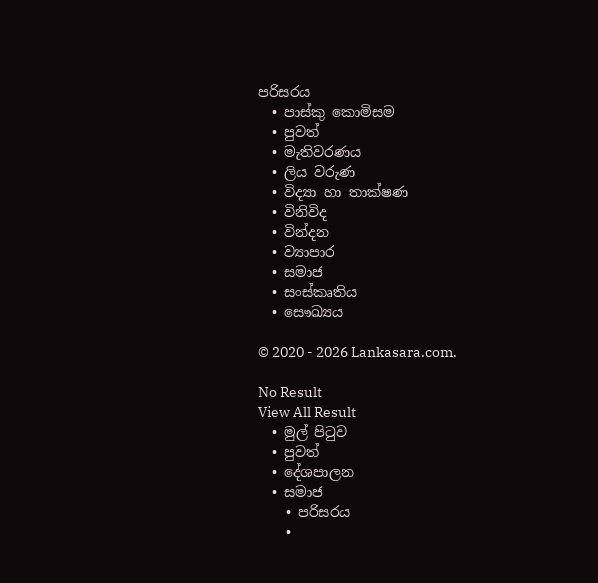පරිසරය
  • පාස්කු කොමිසම
  • පුවත්
  • මැතිවරණය
  • ලිය වරුණ
  • විද්‍යා හා තාක්ෂණ
  • විනිවිද
  • වින්දන
  • ව්‍යාපාර
  • සමාජ
  • සංස්කෘතිය
  • සෞඛ්‍යය

© 2020 - 2026 Lankasara.com.

No Result
View All Result
  • මුල් පිටුව
  • පුවත්
  • දේශපාලන
  • සමාජ
    • පරිසරය
    •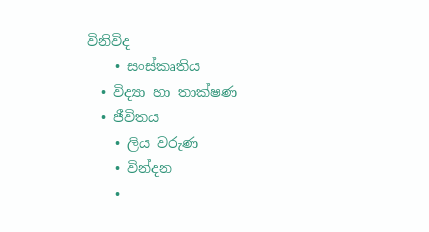විනිවිද
    • සංස්කෘතිය
  • විද්‍යා හා තාක්ෂණ
  • ජීවිතය
    • ලිය වරුණ
    • වින්දන
    •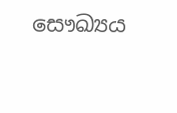සෞඛ්‍යය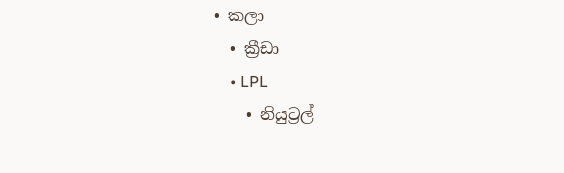• කලා
  • ක්‍රීඩා
    • LPL
    • නියුට්‍රල්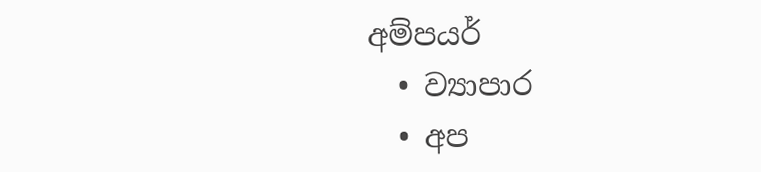අම්පයර්
  • ව්‍යාපාර
  • අප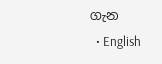ගැන
  • English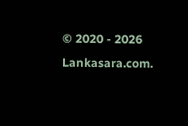© 2020 - 2026 Lankasara.com.